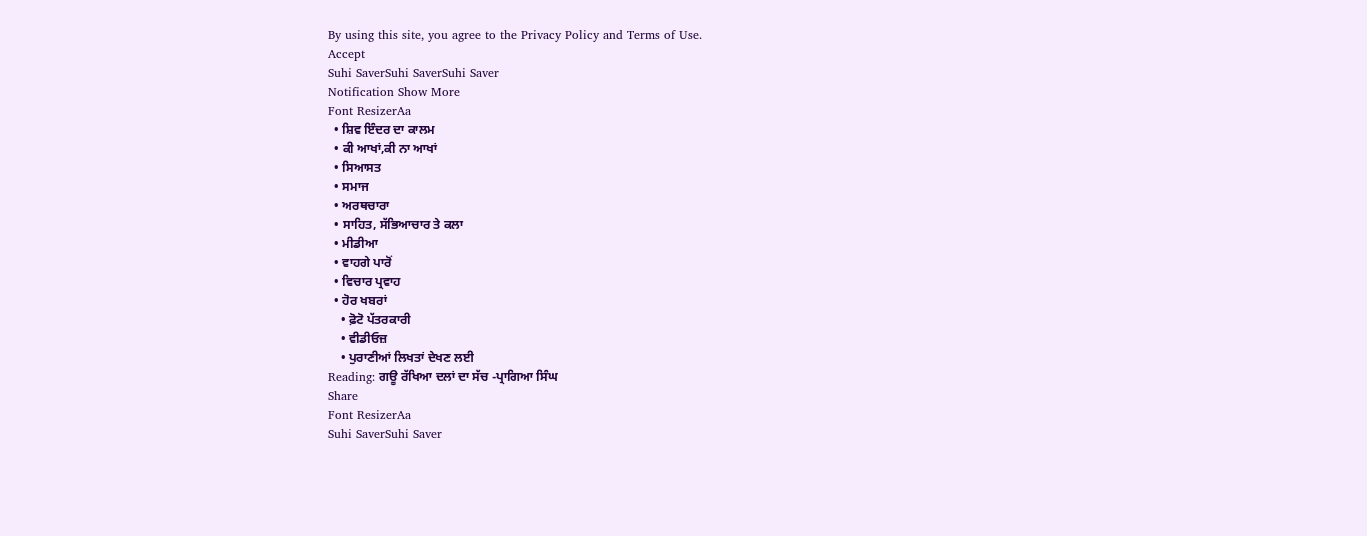By using this site, you agree to the Privacy Policy and Terms of Use.
Accept
Suhi SaverSuhi SaverSuhi Saver
Notification Show More
Font ResizerAa
  • ਸ਼ਿਵ ਇੰਦਰ ਦਾ ਕਾਲਮ
  • ਕੀ ਆਖਾਂ,ਕੀ ਨਾ ਆਖਾਂ
  • ਸਿਆਸਤ
  • ਸਮਾਜ
  • ਅਰਥਚਾਰਾ
  • ਸਾਹਿਤ, ਸੱਭਿਆਚਾਰ ਤੇ ਕਲਾ
  • ਮੀਡੀਆ
  • ਵਾਹਗੇ ਪਾਰੋਂ
  • ਵਿਚਾਰ ਪ੍ਰਵਾਹ
  • ਹੋਰ ਖਬਰਾਂ
    • ਫ਼ੋਟੋ ਪੱਤਰਕਾਰੀ
    • ਵੀਡੀਓਜ਼
    • ਪੁਰਾਣੀਆਂ ਲਿਖਤਾਂ ਦੇਖਣ ਲਈ
Reading: ਗਊ ਰੱਖਿਆ ਦਲਾਂ ਦਾ ਸੱਚ -ਪ੍ਰਾਗਿਆ ਸਿੰਘ
Share
Font ResizerAa
Suhi SaverSuhi Saver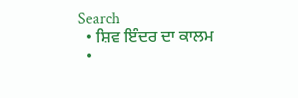Search
  • ਸ਼ਿਵ ਇੰਦਰ ਦਾ ਕਾਲਮ
  •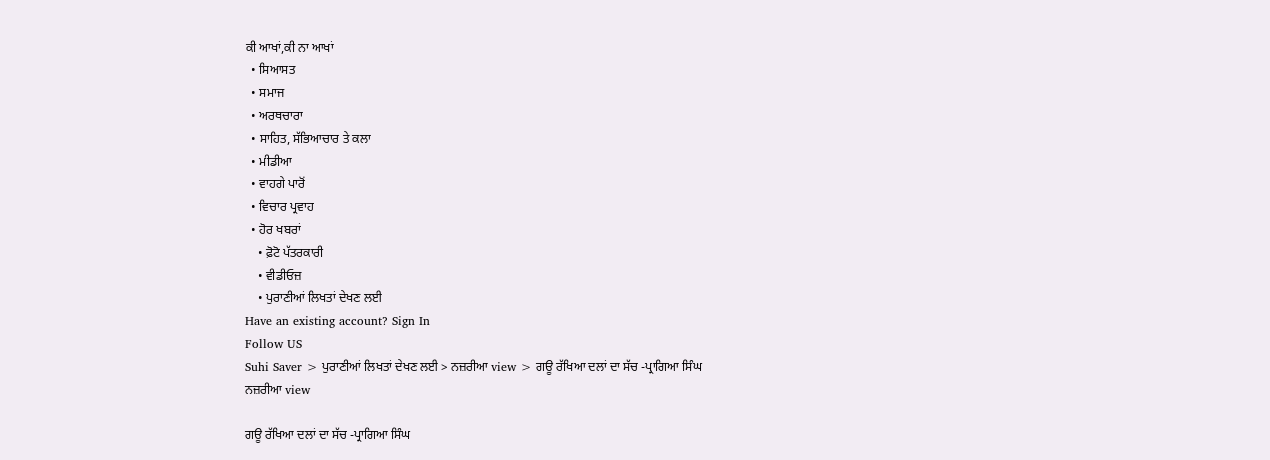ਕੀ ਆਖਾਂ,ਕੀ ਨਾ ਆਖਾਂ
  • ਸਿਆਸਤ
  • ਸਮਾਜ
  • ਅਰਥਚਾਰਾ
  • ਸਾਹਿਤ, ਸੱਭਿਆਚਾਰ ਤੇ ਕਲਾ
  • ਮੀਡੀਆ
  • ਵਾਹਗੇ ਪਾਰੋਂ
  • ਵਿਚਾਰ ਪ੍ਰਵਾਹ
  • ਹੋਰ ਖਬਰਾਂ
    • ਫ਼ੋਟੋ ਪੱਤਰਕਾਰੀ
    • ਵੀਡੀਓਜ਼
    • ਪੁਰਾਣੀਆਂ ਲਿਖਤਾਂ ਦੇਖਣ ਲਈ
Have an existing account? Sign In
Follow US
Suhi Saver > ਪੁਰਾਣੀਆਂ ਲਿਖਤਾਂ ਦੇਖਣ ਲਈ > ਨਜ਼ਰੀਆ view > ਗਊ ਰੱਖਿਆ ਦਲਾਂ ਦਾ ਸੱਚ -ਪ੍ਰਾਗਿਆ ਸਿੰਘ
ਨਜ਼ਰੀਆ view

ਗਊ ਰੱਖਿਆ ਦਲਾਂ ਦਾ ਸੱਚ -ਪ੍ਰਾਗਿਆ ਸਿੰਘ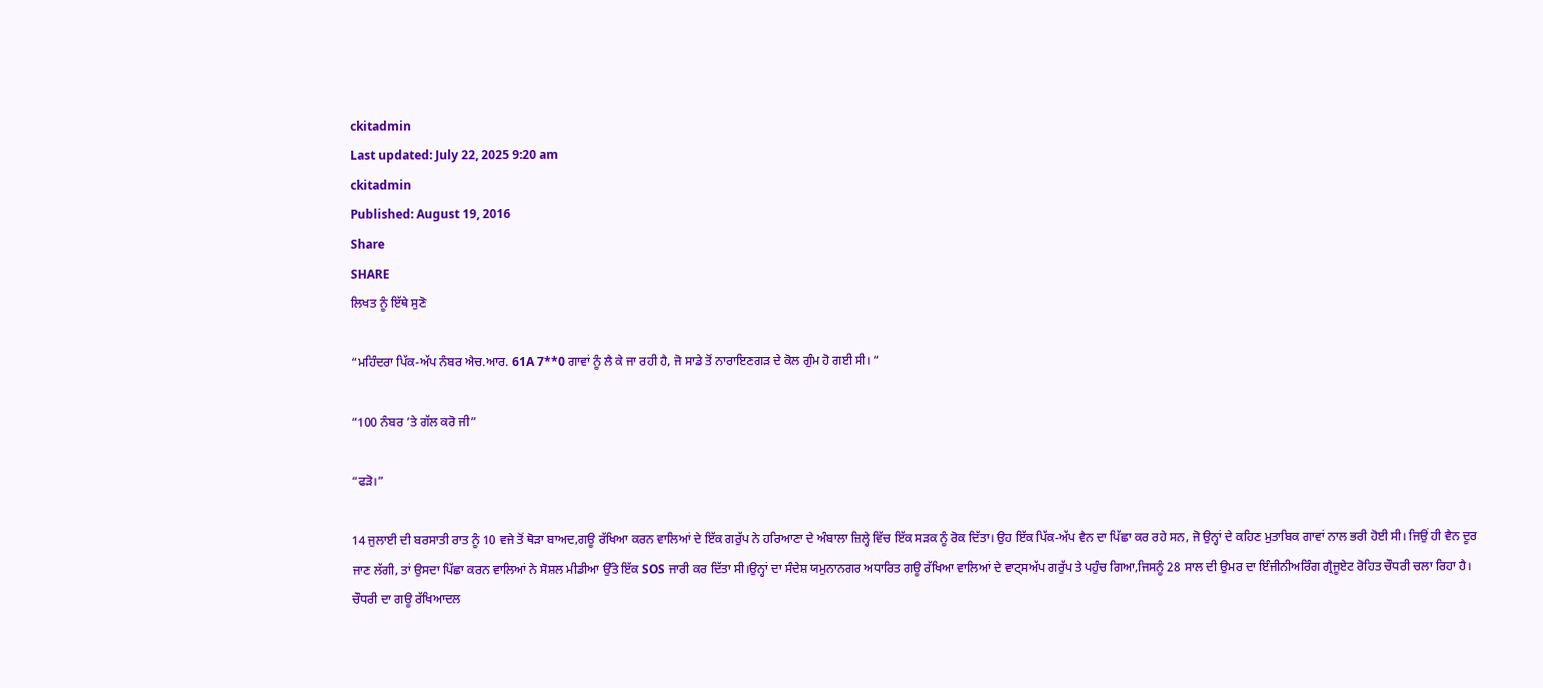ckitadmin
Last updated: July 22, 2025 9:20 am
ckitadmin
Published: August 19, 2016
Share
SHARE
ਲਿਖਤ ਨੂੰ ਇੱਥੇ ਸੁਣੋ

“ਮਹਿੰਦਰਾ ਪਿੱਕ-ਅੱਪ ਨੰਬਰ ਐਚ.ਆਰ. 61A 7**0 ਗਾਵਾਂ ਨੂੰ ਲੈ ਕੇ ਜਾ ਰਹੀ ਹੈ, ਜੋ ਸਾਡੇ ਤੋਂ ਨਾਰਾਇਣਗੜ ਦੇ ਕੋਲ ਗੁੰਮ ਹੋ ਗਈ ਸੀ। “

“100 ਨੰਬਰ ’ਤੇ ਗੱਲ ਕਰੋ ਜੀ”

“ਫੜੋ।”

14 ਜੁਲਾਈ ਦੀ ਬਰਸਾਤੀ ਰਾਤ ਨੂੰ 10 ਵਜੇ ਤੋਂ ਥੋੜਾ ਬਾਅਦ,ਗਊ ਰੱਖਿਆ ਕਰਨ ਵਾਲਿਆਂ ਦੇ ਇੱਕ ਗਰੁੱਪ ਨੇ ਹਰਿਆਣਾ ਦੇ ਅੰਬਾਲਾ ਜ਼ਿਲ੍ਹੇ ਵਿੱਚ ਇੱਕ ਸੜਕ ਨੂੰ ਰੋਕ ਦਿੱਤਾ। ਉਹ ਇੱਕ ਪਿੱਕ-ਅੱਪ ਵੈਨ ਦਾ ਪਿੱਛਾ ਕਰ ਰਹੇ ਸਨ, ਜੋ ਉਨ੍ਹਾਂ ਦੇ ਕਹਿਣ ਮੁਤਾਬਿਕ ਗਾਵਾਂ ਨਾਲ ਭਰੀ ਹੋਈ ਸੀ। ਜਿਉਂ ਹੀ ਵੈਨ ਦੂਰ ਜਾਣ ਲੱਗੀ, ਤਾਂ ਉਸਦਾ ਪਿੱਛਾ ਕਰਨ ਵਾਲਿਆਂ ਨੇ ਸੋਸ਼ਲ ਮੀਡੀਆ ਉੱਤੇ ਇੱਕ SOS ਜਾਰੀ ਕਰ ਦਿੱਤਾ ਸੀ।ਉਨ੍ਹਾਂ ਦਾ ਸੰਦੇਸ਼ ਯਮੁਨਾਨਗਰ ਅਧਾਰਿਤ ਗਊ ਰੱਖਿਆ ਵਾਲਿਆਂ ਦੇ ਵਾਟ੍ਸਅੱਪ ਗਰੁੱਪ ਤੇ ਪਹੁੰਚ ਗਿਆ,ਜਿਸਨੂੰ 28 ਸਾਲ ਦੀ ਉਮਰ ਦਾ ਇੰਜੀਨੀਅਰਿੰਗ ਗ੍ਰੈਜੂਏਟ ਰੋਹਿਤ ਚੌਧਰੀ ਚਲਾ ਰਿਹਾ ਹੈ। ਚੌਧਰੀ ਦਾ ਗਊ ਰੱਖਿਆਦਲ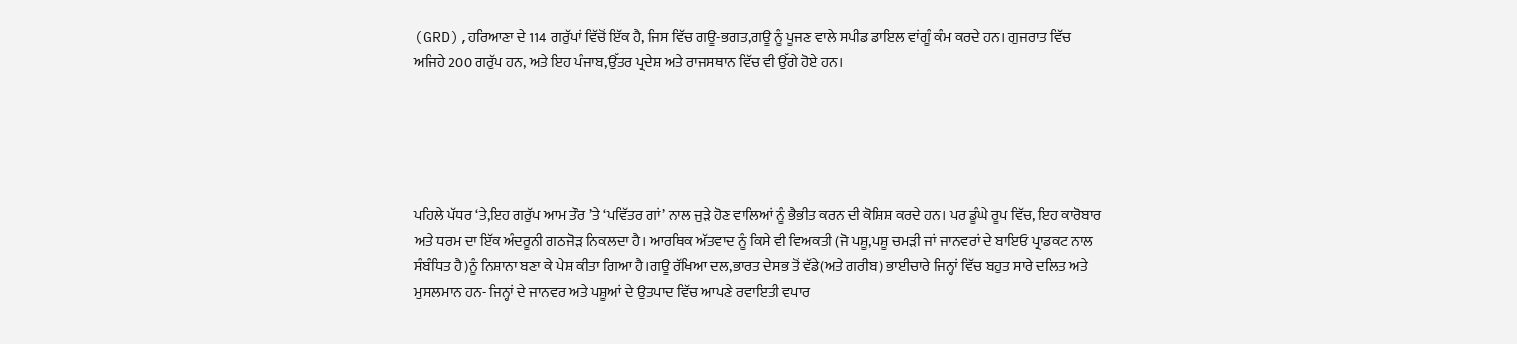(GRD),ਹਰਿਆਣਾ ਦੇ 114 ਗਰੁੱਪਾਂ ਵਿੱਚੋਂ ਇੱਕ ਹੈ, ਜਿਸ ਵਿੱਚ ਗਊ-ਭਗਤ,ਗਊ ਨੂੰ ਪੂਜਣ ਵਾਲੇ ਸਪੀਡ ਡਾਇਲ ਵਾਂਗੂੰ ਕੰਮ ਕਰਦੇ ਹਨ। ਗੁਜਰਾਤ ਵਿੱਚ ਅਜਿਹੇ 200 ਗਰੁੱਪ ਹਨ, ਅਤੇ ਇਹ ਪੰਜਾਬ,ਉੱਤਰ ਪ੍ਰਦੇਸ਼ ਅਤੇ ਰਾਜਸਥਾਨ ਵਿੱਚ ਵੀ ਉੱਗੇ ਹੋਏ ਹਨ।





ਪਹਿਲੇ ਪੱਧਰ ‘ਤੇ,ਇਹ ਗਰੁੱਪ ਆਮ ਤੌਰ ’ਤੇ ‘ਪਵਿੱਤਰ ਗਾਂ’ ਨਾਲ ਜੁੜੇ ਹੋਣ ਵਾਲਿਆਂ ਨੂੰ ਭੈਭੀਤ ਕਰਨ ਦੀ ਕੋਸ਼ਿਸ਼ ਕਰਦੇ ਹਨ। ਪਰ ਡੂੰਘੇ ਰੂਪ ਵਿੱਚ, ਇਹ ਕਾਰੋਬਾਰ ਅਤੇ ਧਰਮ ਦਾ ਇੱਕ ਅੰਦਰੂਨੀ ਗਠਜੋੜ ਨਿਕਲਦਾ ਹੈ। ਆਰਥਿਕ ਅੱਤਵਾਦ ਨੂੰ ਕਿਸੇ ਵੀ ਵਿਅਕਤੀ (ਜੋ ਪਸ਼ੂ,ਪਸ਼ੂ ਚਮੜੀ ਜਾਂ ਜਾਨਵਰਾਂ ਦੇ ਬਾਇਓ ਪ੍ਰਾਡਕਟ ਨਾਲ ਸੰਬੰਧਿਤ ਹੈ)ਨੂੰ ਨਿਸ਼ਾਨਾ ਬਣਾ ਕੇ ਪੇਸ਼ ਕੀਤਾ ਗਿਆ ਹੈ।ਗਊ ਰੱਖਿਆ ਦਲ,ਭਾਰਤ ਦੇਸਭ ਤੋਂ ਵੱਡੇ(ਅਤੇ ਗਰੀਬ) ਭਾਈਚਾਰੇ ਜਿਨ੍ਹਾਂ ਵਿੱਚ ਬਹੁਤ ਸਾਰੇ ਦਲਿਤ ਅਤੇ ਮੁਸਲਮਾਨ ਹਨ- ਜਿਨ੍ਹਾਂ ਦੇ ਜਾਨਵਰ ਅਤੇ ਪਸ਼ੂਆਂ ਦੇ ਉਤਪਾਦ ਵਿੱਚ ਆਪਣੇ ਰਵਾਇਤੀ ਵਪਾਰ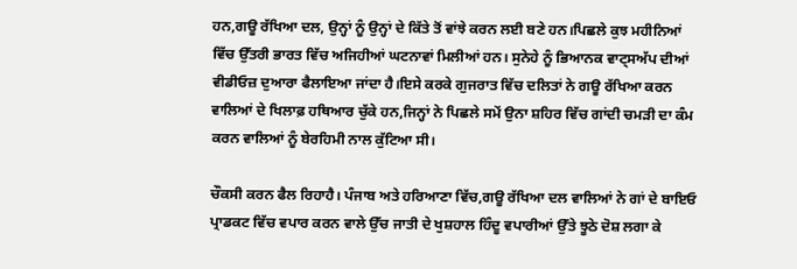ਹਨ,ਗਊ ਰੱਖਿਆ ਦਲ, ਉਨ੍ਹਾਂ ਨੂੰ ਉਨ੍ਹਾਂ ਦੇ ਕਿੱਤੇ ਤੋਂ ਵਾਂਝੇ ਕਰਨ ਲਈ ਬਣੇ ਹਨ।ਪਿਛਲੇ ਕੁਝ ਮਹੀਨਿਆਂ ਵਿੱਚ ਉੱਤਰੀ ਭਾਰਤ ਵਿੱਚ ਅਜਿਹੀਆਂ ਘਟਨਾਵਾਂ ਮਿਲੀਆਂ ਹਨ। ਸੁਨੇਹੇ ਨੂੰ ਭਿਆਨਕ ਵਾਟ੍ਸਅੱਪ ਦੀਆਂ ਵੀਡੀਓਜ਼ ਦੁਆਰਾ ਫੈਲਾਇਆ ਜਾਂਦਾ ਹੈ।ਇਸੇ ਕਰਕੇ ਗੁਜਰਾਤ ਵਿੱਚ ਦਲਿਤਾਂ ਨੇ ਗਊ ਰੱਖਿਆ ਕਰਨ ਵਾਲਿਆਂ ਦੇ ਖਿਲਾਫ਼ ਹਥਿਆਰ ਚੁੱਕੇ ਹਨ,ਜਿਨ੍ਹਾਂ ਨੇ ਪਿਛਲੇ ਸਮੇਂ ਉਨਾ ਸ਼ਹਿਰ ਵਿੱਚ ਗਾਂਦੀ ਚਮੜੀ ਦਾ ਕੰਮ ਕਰਨ ਵਾਲਿਆਂ ਨੂੰ ਬੇਰਹਿਮੀ ਨਾਲ ਕੁੱਟਿਆ ਸੀ।

ਚੌਕਸੀ ਕਰਨ ਫੈਲ ਰਿਹਾਹੈ। ਪੰਜਾਬ ਅਤੇ ਹਰਿਆਣਾ ਵਿੱਚ,ਗਊ ਰੱਖਿਆ ਦਲ ਵਾਲਿਆਂ ਨੇ ਗਾਂ ਦੇ ਬਾਇਓ ਪ੍ਰਾਡਕਟ ਵਿੱਚ ਵਪਾਰ ਕਰਨ ਵਾਲੇ ਉੱਚ ਜਾਤੀ ਦੇ ਖੁਸ਼ਹਾਲ ਹਿੰਦੂ ਵਪਾਰੀਆਂ ਉੱਤੇ ਝੂਠੇ ਦੋਸ਼ ਲਗਾ ਕੇ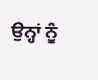ਉਨ੍ਹਾਂ ਨੂੰ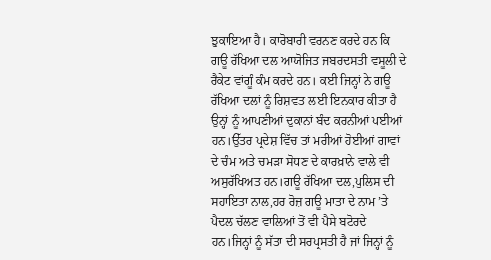ਝੁਕਾਇਆ ਹੈ। ਕਾਰੋਬਾਰੀ ਵਰਨਣ ਕਰਦੇ ਹਨ ਕਿ ਗਊ ਰੱਖਿਆ ਦਲ ਆਯੋਜਿਤ ਜਬਰਦਸਤੀ ਵਸੂਲੀ ਦੇ ਰੈਕੇਟ ਵਾਂਗੂੰ ਕੰਮ ਕਰਦੇ ਹਨ। ਕਈ ਜਿਨ੍ਹਾਂ ਨੇ ਗਊ ਰੱਖਿਆ ਦਲਾਂ ਨੂੰ ਰਿਸ਼ਵਤ ਲਈ ਇਨਕਾਰ ਕੀਤਾ ਹੈ ਉਨ੍ਹਾਂ ਨੂੰ ਆਪਣੀਆਂ ਦੁਕਾਨਾਂ ਬੰਦ ਕਰਨੀਆਂ ਪਈਆਂ ਹਨ।ਉੱਤਰ ਪ੍ਰਦੇਸ਼ ਵਿੱਚ ਤਾਂ ਮਰੀਆਂ ਹੋਈਆਂ ਗਾਵਾਂ ਦੇ ਚੰਮ ਅਤੇ ਚਮੜਾ ਸੋਧਣ ਦੇ ਕਾਰਖ਼ਾਨੇ ਵਾਲੇ ਵੀ ਅਸੁਰੱਖਿਅਤ ਹਨ।ਗਊ ਰੱਖਿਆ ਦਲ,ਪੁਲਿਸ ਦੀ ਸਹਾਇਤਾ ਨਾਲ,ਹਰ ਰੋਜ਼ ਗਊ ਮਾਤਾ ਦੇ ਨਾਮ ’ਤੇ ਪੈਦਲ ਚੱਲਣ ਵਾਲਿਆਂ ਤੋਂ ਵੀ ਪੈਸੇ ਬਟੋਰਦੇ ਹਨ।ਜਿਨ੍ਹਾਂ ਨੂੰ ਸੱਤਾ ਦੀ ਸਰਪ੍ਰਸਤੀ ਹੈ ਜਾਂ ਜਿਨ੍ਹਾਂ ਨੂੰ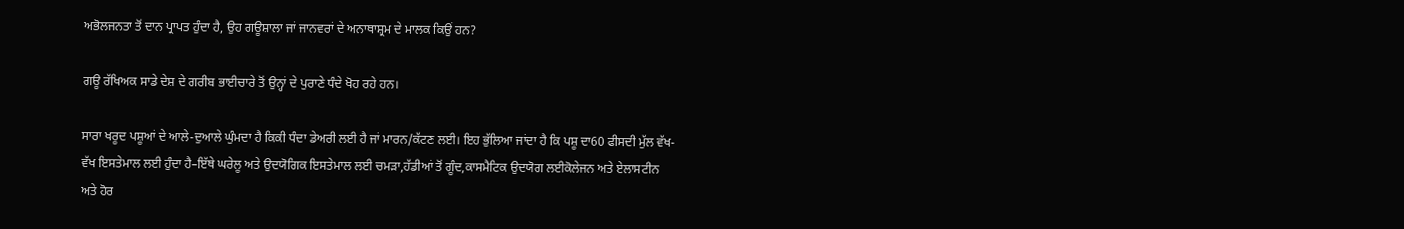ਅਭੋਲਜਨਤਾ ਤੋਂ ਦਾਨ ਪ੍ਰਾਪਤ ਹੁੰਦਾ ਹੈ, ਉਹ ਗਊਸ਼ਾਲਾ ਜਾਂ ਜਾਨਵਰਾਂ ਦੇ ਅਨਾਥਾਸ਼੍ਰਮ ਦੇ ਮਾਲਕ ਕਿਉਂ ਹਨ?

ਗਊ ਰੱਖਿਅਕ ਸਾਡੇ ਦੇਸ਼ ਦੇ ਗਰੀਬ ਭਾਈਚਾਰੇ ਤੋਂ ਉਨ੍ਹਾਂ ਦੇ ਪੁਰਾਣੇ ਧੰਦੇ ਖੋਹ ਰਹੇ ਹਨ।

ਸਾਰਾ ਖਰੂਦ ਪਸ਼ੂਆਂ ਦੇ ਆਲੇ-ਦੁਆਲੇ ਘੁੰਮਦਾ ਹੈ ਕਿਕੀ ਧੰਦਾ ਡੇਅਰੀ ਲਈ ਹੈ ਜਾਂ ਮਾਰਨ/ਕੱਟਣ ਲਈ। ਇਹ ਭੁੱਲਿਆ ਜਾਂਦਾ ਹੈ ਕਿ ਪਸ਼ੂ ਦਾ60 ਫੀਸਦੀ ਮੁੱਲ ਵੱਖ-ਵੱਖ ਇਸਤੇਮਾਲ ਲਈ ਹੁੰਦਾ ਹੈ–ਇੱਥੇ ਘਰੇਲੂ ਅਤੇ ਉਦਯੋਗਿਕ ਇਸਤੇਮਾਲ ਲਈ ਚਮੜਾ,ਹੱਡੀਆਂ ਤੋਂ ਗੂੰਦ,ਕਾਸਮੈਟਿਕ ਉਦਯੋਗ ਲਈਕੋਲੇਜਨ ਅਤੇ ਏਲਾਸਟੀਨ ਅਤੇ ਹੋਰ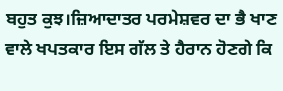ਬਹੁਤ ਕੁਝ।ਜ਼ਿਆਦਾਤਰ ਪਰਮੇਸ਼ਵਰ ਦਾ ਭੈ ਖਾਣ ਵਾਲੇ ਖਪਤਕਾਰ ਇਸ ਗੱਲ ਤੇ ਹੈਰਾਨ ਹੋਣਗੇ ਕਿ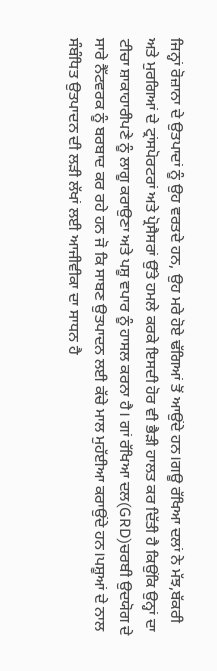ਜਿਨ੍ਹਾਂ ਰੋਜ਼ਾਨਾ ਦੇ ਉਤਪਾਦਾਂ ਨੂੰ ਉਹ ਵਰਤਦੇ ਹਨ, ਉਹ ਮਰੇ ਹੋਏ ਢੱਗਿਆਂ ਤੋਂ ਆਉਂਦੇ ਹਨ।ਗਊ ਰੱਖਿਆ ਦਲਾਂ ਨੇ ਮੱਝ,ਬੱਕਰੀ ਅਤੇ ਮੁਰਗਿਆਂ ਦੇ ਟ੍ਰਾਂਸਪੋਰਟਰਾਂ ਅਤੇ ਪ੍ਰੋਸੈਸਰਾਂ ਉੱਤੇ ਹਮਲੇ ਕਰਕੇ ਇਸਦੀ ਹੋਰ ਵੀ ਭੈੜੀ ਹਾਲਤ ਕਰ ਦਿੱਤੀ ਹੈ ਕਿਉਂਕਿ ਉਨ੍ਹਾਂ ਦਾ ਟੀਚਾ ਸ਼ਾਕਾਹਾਰੀਪਣੇ ਨੂੰ ਲਾਗੂ ਕਰਾਉਣਾ ਅਤੇ ਪਸ਼ੂ ਵਪਾਰ ਨੂੰ ਹਾਸਲ ਕਰਨਾ ਹੈ। ਗਾਂ ਰੱਖਿਆ ਦਲ(GRD)ਚਰਬੀ ਉਦਯੋਗ ਦੇ ਸਾਰੇ ਨੈੱਟਵਰਕ ਨੂੰ ਬਰਬਾਦ ਕਰ ਰਹੇ ਹਨ ਜੋ ਕਿ ਸਾਬਣ ਉਤਪਾਦਨ ਲਈ ਕੱਚੇ ਮਾਲ ਮੁਹੱਈਆ ਕਰਾਉਂਦੇ ਹਨ।ਪਸ਼ੂਆਂ ਦੇ ਨਾਲ ਸੰਬੰਧਿਤ ਉਤਪਾਦਨ ਦੀ ਲੜੀ ਲੱਖਾਂ ਲਈ ਆਜੀਵੀਕਾ ਦਾ ਸਾਧਨ ਹੈ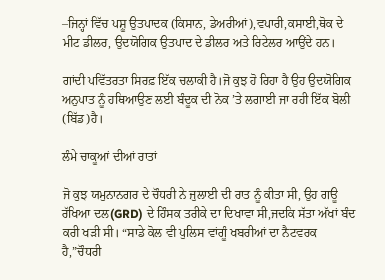–ਜਿਨ੍ਹਾਂ ਵਿੱਚ ਪਸ਼ੂ ਉਤਪਾਦਕ (ਕਿਸਾਨ, ਡੇਅਰੀਆਂ),ਵਪਾਰੀ,ਕਸਾਈ,ਥੋਕ ਦੇ ਮੀਟ ਡੀਲਰ, ਉਦਯੋਗਿਕ ਉਤਪਾਦ ਦੇ ਡੀਲਰ ਅਤੇ ਰਿਟੇਲਰ ਆਉਂਦੇ ਹਨ।

ਗਾਂਦੀ ਪਵਿੱਤਰਤਾ ਸਿਰਫ਼ ਇੱਕ ਚਲਾਕੀ ਹੈ।ਜੋ ਕੁਝ ਹੋ ਰਿਹਾ ਹੈ ਉਹ ਉਦਯੋਗਿਕ ਅਨੁਪਾਤ ਨੂੰ ਹਥਿਆਉਣ ਲਈ ਬੰਦੂਕ ਦੀ ਨੋਕ ’ਤੇ ਲਗਾਈ ਜਾ ਰਹੀ ਇੱਕ ਬੋਲੀ (ਬਿੱਡ)ਹੈ।

ਲੰਮੇ ਚਾਕੂਆਂ ਦੀਆਂ ਰਾਤਾਂ

ਜੋ ਕੁਝ ਯਮੁਨਾਨਗਰ ਦੇ ਚੌਧਰੀ ਨੇ ਜੁਲਾਈ ਦੀ ਰਾਤ ਨੂੰ ਕੀਤਾ ਸੀ, ਉਹ ਗਊ ਰੱਖਿਆ ਦਲ(GRD) ਦੇ ਹਿੰਸਕ ਤਰੀਕੇ ਦਾ ਦਿਖਾਵਾ ਸੀ,ਜਦਕਿ ਸੱਤਾ ਅੱਖਾਂ ਬੰਦ ਕਰੀ ਖੜੀ ਸੀ। “ਸਾਡੇ ਕੋਲ ਵੀ ਪੁਲਿਸ ਵਾਂਗੂੰ ਖਬਰੀਆਂ ਦਾ ਨੈਟਵਰਕ ਹੈ,”ਚੌਧਰੀ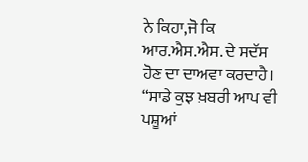ਨੇ ਕਿਹਾ,ਜੋ ਕਿ ਆਰ.ਐਸ.ਐਸ. ਦੇ ਸਦੱਸ ਹੋਣ ਦਾ ਦਾਅਵਾ ਕਰਦਾਹੈ। “ਸਾਡੇ ਕੁਝ ਖ਼ਬਰੀ ਆਪ ਵੀ ਪਸ਼ੂਆਂ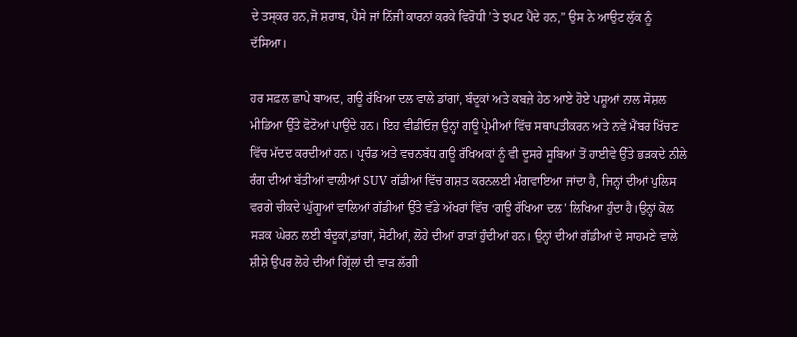ਦੇ ਤਸ੍ਕਰ ਹਨ,ਜੋ ਸ਼ਰਾਬ, ਪੈਸੇ ਜਾਂ ਨਿੱਜੀ ਕਾਰਨਾਂ ਕਰਕੇ ਵਿਰੋਧੀ ’ਤੇ ਝਪਟ ਪੈਂਦੇ ਹਨ,” ਉਸ ਨੇ ਆਉਟ ਲੁੱਕ ਨੂੰ ਦੱਸਿਆ।

ਹਰ ਸਫ਼ਲ ਛਾਪੇ ਬਾਅਦ, ਗਊ ਰੱਖਿਆ ਦਲ ਵਾਲੇ ਡਾਂਗਾਂ, ਬੰਦੂਕਾਂ ਅਤੇ ਕਬਜ਼ੇ ਹੇਠ ਆਏ ਹੋਏ ਪਸ਼ੂਆਂ ਨਾਲ ਸੋਸ਼ਲ ਮੀਡਿਆ ਉੱਤੇ ਫੋਟੋਆਂ ਪਾਉਂਦੇ ਹਨ। ਇਹ ਵੀਡੀਓਜ਼ ਉਨ੍ਹਾਂ ਗਊ ਪ੍ਰੇਮੀਆਂ ਵਿੱਚ ਸਥਾਪਤੀਕਰਨ ਅਤੇ ਨਵੇਂ ਮੈਂਬਰ ਖਿੱਚਣ ਵਿੱਚ ਮੱਦਦ ਕਰਦੀਆਂ ਹਨ। ਪ੍ਰਚੰਡ ਅਤੇ ਵਚਨਬੱਧ ਗਊ ਰੱਖਿਅਕਾਂ ਨੂੰ ਵੀ ਦੂਸਰੇ ਸੂਬਿਆਂ ਤੋਂ ਹਾਈਵੇ ਉੱਤੇ ਭੜਕਦੇ ਨੀਲੇ ਰੰਗ ਦੀਆਂ ਬੱਤੀਆਂ ਵਾਲੀਆਂ SUV ਗੱਡੀਆਂ ਵਿੱਚ ਗਸ਼ਤ ਕਰਨਲਈ ਮੰਗਵਾਇਆ ਜਾਂਦਾ ਹੈ, ਜਿਨ੍ਹਾਂ ਦੀਆਂ ਪੁਲਿਸ ਵਰਗੇ ਚੀਕਦੇ ਘੁੱਗੂਆਂ ਵਾਲਿਆਂ ਗੱਡੀਆਂ ਉੱਤੇ ਵੱਡੇ ਅੱਖਰਾਂ ਵਿੱਚ ‘ਗਊ ਰੱਖਿਆ ਦਲ’ ਲਿਖਿਆ ਹੁੰਦਾ ਹੈ।ਉਨ੍ਹਾਂ ਕੋਲ ਸੜਕ ਘੇਰਨ ਲਈ ਬੰਦੂਕਾਂ,ਡਾਂਗਾਂ, ਸੋਟੀਆਂ, ਲੋਹੇ ਦੀਆਂ ਰਾੜਾਂ ਹੁੰਦੀਆਂ ਹਨ। ਉਨ੍ਹਾਂ ਦੀਆਂ ਗੱਡੀਆਂ ਦੇ ਸਾਹਮਣੇ ਵਾਲੇ ਸ਼ੀਸ਼ੇ ਉਪਰ ਲੋਹੇ ਦੀਆਂ ਗ੍ਰਿੱਲਾਂ ਦੀ ਵਾੜ ਲੱਗੀ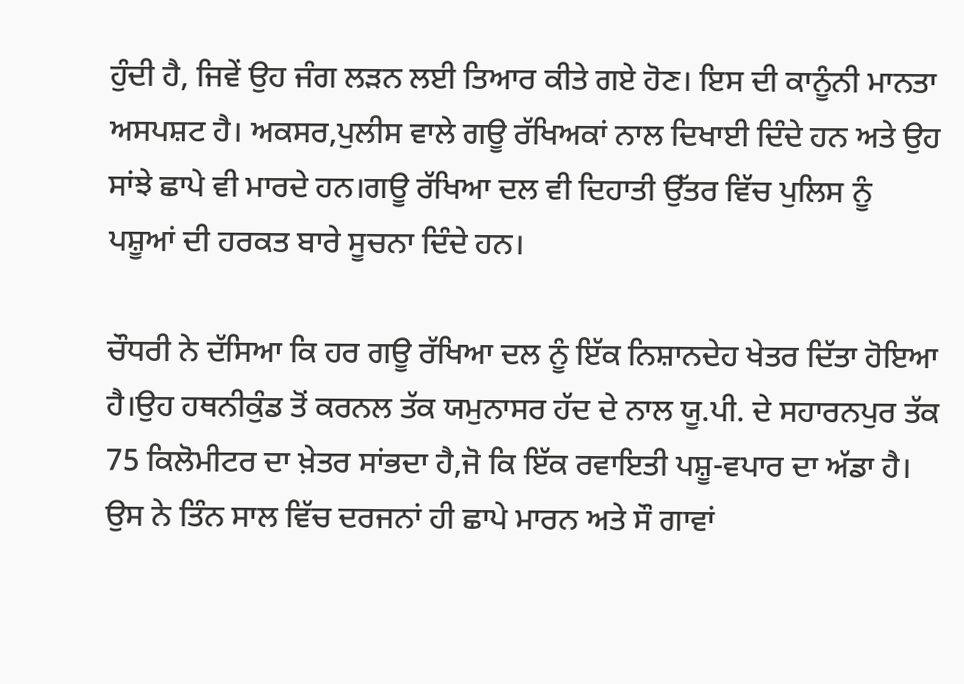ਹੁੰਦੀ ਹੈ, ਜਿਵੇਂ ਉਹ ਜੰਗ ਲੜਨ ਲਈ ਤਿਆਰ ਕੀਤੇ ਗਏ ਹੋਣ। ਇਸ ਦੀ ਕਾਨੂੰਨੀ ਮਾਨਤਾ ਅਸਪਸ਼ਟ ਹੈ। ਅਕਸਰ,ਪੁਲੀਸ ਵਾਲੇ ਗਊ ਰੱਖਿਅਕਾਂ ਨਾਲ ਦਿਖਾਈ ਦਿੰਦੇ ਹਨ ਅਤੇ ਉਹ ਸਾਂਝੇ ਛਾਪੇ ਵੀ ਮਾਰਦੇ ਹਨ।ਗਊ ਰੱਖਿਆ ਦਲ ਵੀ ਦਿਹਾਤੀ ਉੱਤਰ ਵਿੱਚ ਪੁਲਿਸ ਨੂੰ ਪਸ਼ੂਆਂ ਦੀ ਹਰਕਤ ਬਾਰੇ ਸੂਚਨਾ ਦਿੰਦੇ ਹਨ।

ਚੌਧਰੀ ਨੇ ਦੱਸਿਆ ਕਿ ਹਰ ਗਊ ਰੱਖਿਆ ਦਲ ਨੂੰ ਇੱਕ ਨਿਸ਼ਾਨਦੇਹ ਖੇਤਰ ਦਿੱਤਾ ਹੋਇਆ ਹੈ।ਉਹ ਹਥਨੀਕੁੰਡ ਤੋਂ ਕਰਨਲ ਤੱਕ ਯਮੁਨਾਸਰ ਹੱਦ ਦੇ ਨਾਲ ਯੂ.ਪੀ. ਦੇ ਸਹਾਰਨਪੁਰ ਤੱਕ 75 ਕਿਲੋਮੀਟਰ ਦਾ ਖ਼ੇਤਰ ਸਾਂਭਦਾ ਹੈ,ਜੋ ਕਿ ਇੱਕ ਰਵਾਇਤੀ ਪਸ਼ੂ-ਵਪਾਰ ਦਾ ਅੱਡਾ ਹੈ। ਉਸ ਨੇ ਤਿੰਨ ਸਾਲ ਵਿੱਚ ਦਰਜਨਾਂ ਹੀ ਛਾਪੇ ਮਾਰਨ ਅਤੇ ਸੌ ਗਾਵਾਂ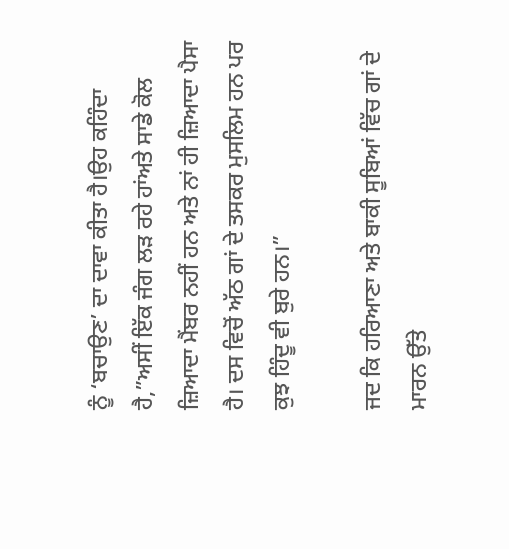ਨੂੰ ‘ਬਚਾਉਣ’ ਦਾ ਦਾਵਾ ਕੀਤਾ ਹੈ।ਉਹ ਕਹਿੰਦਾ ਹੈ,”ਅਸੀਂ ਇੱਕ ਜੰਗ ਲੜ ਰਹੇ ਹਾਂਅਤੇ ਸਾਡੇ ਕੋਲ ਜ਼ਿਆਦਾ ਮੈਂਬਰ ਨਹੀਂ ਹਨ ਅਤੇ ਨਾਂ ਹੀ ਜ਼ਿਆਦਾ ਪੈਸਾ ਹੈ। ਦਸ ਵਿਚੋਂ ਅੱਠ ਗਾਂ ਦੇ ਤਸਕਰ ਮੁਸਲਿਮ ਹਨ ਪਰ ਕੁਝ ਹਿੰਦੂ ਵੀ ਬੁਰੇ ਹਨ।”

ਜਦ ਕਿ ਹਰਿਆਣਾ ਅਤੇ ਬਾਕੀ ਸੂਬਿਆਂ ਵਿੱਚ ਗਾਂ ਦੇ ਮਾਰਨ ਉੱਤੇ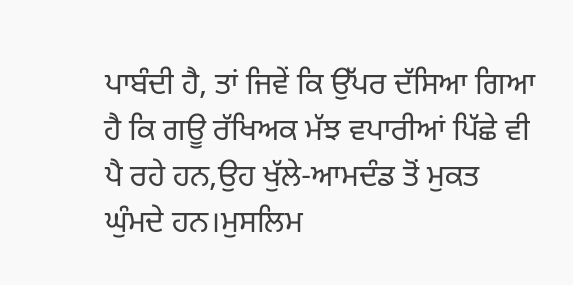ਪਾਬੰਦੀ ਹੈ, ਤਾਂ ਜਿਵੇਂ ਕਿ ਉੱਪਰ ਦੱਸਿਆ ਗਿਆ ਹੈ ਕਿ ਗਊ ਰੱਖਿਅਕ ਮੱਝ ਵਪਾਰੀਆਂ ਪਿੱਛੇ ਵੀ ਪੈ ਰਹੇ ਹਨ,ਉਹ ਖੁੱਲੇ-ਆਮਦੰਡ ਤੋਂ ਮੁਕਤ ਘੁੰਮਦੇ ਹਨ।ਮੁਸਲਿਮ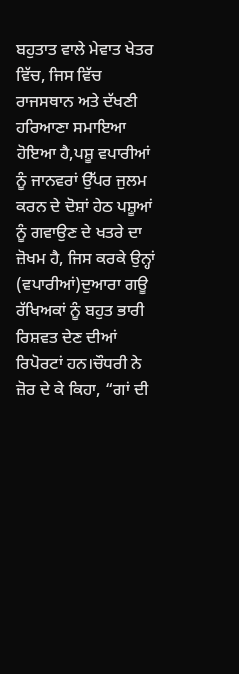ਬਹੁਤਾਤ ਵਾਲੇ ਮੇਵਾਤ ਖੇਤਰ ਵਿੱਚ, ਜਿਸ ਵਿੱਚ ਰਾਜਸਥਾਨ ਅਤੇ ਦੱਖਣੀ ਹਰਿਆਣਾ ਸਮਾਇਆ ਹੋਇਆ ਹੈ,ਪਸ਼ੂ ਵਪਾਰੀਆਂ ਨੂੰ ਜਾਨਵਰਾਂ ਉੱਪਰ ਜੁਲਮ ਕਰਨ ਦੇ ਦੋਸ਼ਾਂ ਹੇਠ ਪਸ਼ੂਆਂ ਨੂੰ ਗਵਾਉਣ ਦੇ ਖਤਰੇ ਦਾ ਜ਼ੋਖਮ ਹੈ, ਜਿਸ ਕਰਕੇ ਉਨ੍ਹਾਂ (ਵਪਾਰੀਆਂ)ਦੁਆਰਾ ਗਊ ਰੱਖਿਅਕਾਂ ਨੂੰ ਬਹੁਤ ਭਾਰੀ ਰਿਸ਼ਵਤ ਦੇਣ ਦੀਆਂ ਰਿਪੋਰਟਾਂ ਹਨ।ਚੌਧਰੀ ਨੇ ਜ਼ੋਰ ਦੇ ਕੇ ਕਿਹਾ, “ਗਾਂ ਦੀ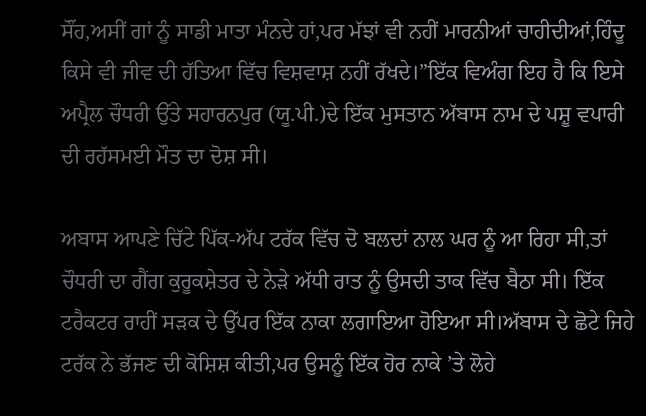ਸੌਂਹ,ਅਸੀਂ ਗਾਂ ਨੂੰ ਸਾਡੀ ਮਾਤਾ ਮੰਨਦੇ ਹਾਂ,ਪਰ ਮੱਝਾਂ ਵੀ ਨਹੀਂ ਮਾਰਨੀਆਂ ਚਾਹੀਦੀਆਂ,ਹਿੰਦੂ ਕਿਸੇ ਵੀ ਜੀਵ ਦੀ ਹੱਤਿਆ ਵਿੱਚ ਵਿਸ਼ਵਾਸ਼ ਨਹੀਂ ਰੱਖਦੇ।”ਇੱਕ ਵਿਅੰਗ ਇਹ ਹੈ ਕਿ ਇਸੇ ਅਪ੍ਰੈਲ ਚੌਧਰੀ ਉੱਤੇ ਸਹਾਰਨਪੁਰ (ਯੂ.ਪੀ.)ਦੇ ਇੱਕ ਮੁਸਤਾਨ ਅੱਬਾਸ ਨਾਮ ਦੇ ਪਸ਼ੂ ਵਪਾਰੀ ਦੀ ਰਹੱਸਮਈ ਮੌਤ ਦਾ ਦੋਸ਼ ਸੀ।

ਅਬਾਸ ਆਪਣੇ ਚਿੱਟੇ ਪਿੱਕ-ਅੱਪ ਟਰੱਕ ਵਿੱਚ ਦੋ ਬਲਦਾਂ ਨਾਲ ਘਰ ਨੂੰ ਆ ਰਿਹਾ ਸੀ,ਤਾਂ ਚੌਧਰੀ ਦਾ ਗੈਂਗ ਕੁਰੂਕਸ਼ੇਤਰ ਦੇ ਨੇੜੇ ਅੱਧੀ ਰਾਤ ਨੂੰ ਉਸਦੀ ਤਾਕ ਵਿੱਚ ਬੈਠਾ ਸੀ। ਇੱਕ ਟਰੈਕਟਰ ਰਾਹੀਂ ਸੜਕ ਦੇ ਉੱਪਰ ਇੱਕ ਨਾਕਾ ਲਗਾਇਆ ਹੋਇਆ ਸੀ।ਅੱਬਾਸ ਦੇ ਛੋਟੇ ਜਿਹੇ ਟਰੱਕ ਨੇ ਭੱਜਣ ਦੀ ਕੋਸ਼ਿਸ਼ ਕੀਤੀ,ਪਰ ਉਸਨੂੰ ਇੱਕ ਹੋਰ ਨਾਕੇ ’ਤੇ ਲੋਹੇ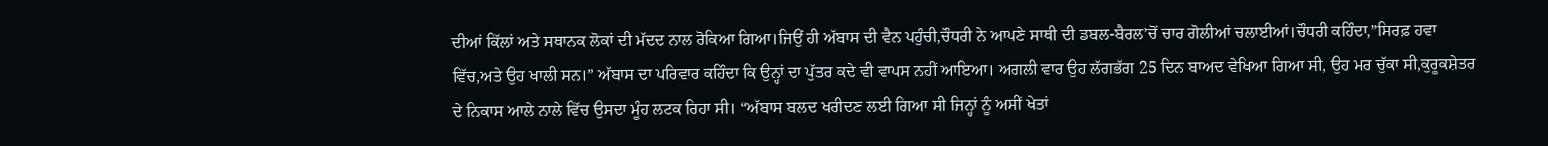ਦੀਆਂ ਕਿੱਲਾਂ ਅਤੇ ਸਥਾਨਕ ਲੋਕਾਂ ਦੀ ਮੱਦਦ ਨਾਲ ਰੋਕਿਆ ਗਿਆ।ਜਿਉਂ ਹੀ ਅੱਬਾਸ ਦੀ ਵੈਨ ਪਹੁੰਚੀ,ਚੌਧਰੀ ਨੇ ਆਪਣੇ ਸਾਥੀ ਦੀ ਡਬਲ-ਬੈਰਲ’ਚੋਂ ਚਾਰ ਗੋਲੀਆਂ ਚਲਾਈਆਂ।ਚੌਧਰੀ ਕਹਿੰਦਾ,”ਸਿਰਫ਼ ਹਵਾ ਵਿੱਚ,ਅਤੇ ਉਹ ਖਾਲੀ ਸਨ।” ਅੱਬਾਸ ਦਾ ਪਰਿਵਾਰ ਕਹਿੰਦਾ ਕਿ ਉਨ੍ਹਾਂ ਦਾ ਪੁੱਤਰ ਕਦੇ ਵੀ ਵਾਪਸ ਨਹੀਂ ਆਇਆ। ਅਗਲੀ ਵਾਰ ਉਹ ਲੱਗਭੱਗ 25 ਦਿਨ ਬਾਅਦ ਵੇਖਿਆ ਗਿਆ ਸੀ, ਉਹ ਮਰ ਚੁੱਕਾ ਸੀ,ਕੁਰੂਕਸ਼ੇਤਰ ਦੇ ਨਿਕਾਸ ਆਲੇ ਨਾਲੇ ਵਿੱਚ ਉਸਦਾ ਮੂੰਹ ਲਟਕ ਰਿਹਾ ਸੀ। “ਅੱਬਾਸ ਬਲਦ ਖਰੀਦਣ ਲਈ ਗਿਆ ਸੀ ਜਿਨ੍ਹਾਂ ਨੂੰ ਅਸੀਂ ਖੇਤਾਂ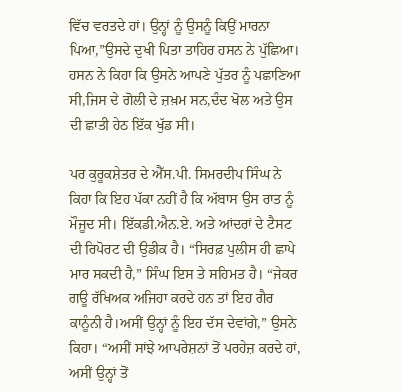ਵਿੱਚ ਵਰਤਦੇ ਹਾਂ। ਉਨ੍ਹਾਂ ਨੂੰ ਉਸਨੂੰ ਕਿਉਂ ਮਾਰਨਾ ਪਿਆ,”ਉਸਦੇ ਦੁਖੀ ਪਿਤਾ ਤਾਹਿਰ ਹਸਨ ਨੇ ਪੁੱਛਿਆ। ਹਸਨ ਨੇ ਕਿਹਾ ਕਿ ਉਸਨੇ ਆਪਣੇ ਪੁੱਤਰ ਨੂੰ ਪਛਾਣਿਆ ਸੀ,ਜਿਸ ਦੇ ਗੋਲੀ ਦੇ ਜ਼ਖ਼ਮ ਸਨ,ਦੰਦ ਖੋਲ ਅਤੇ ਉਸ ਦੀ ਛਾਤੀ ਹੇਠ ਇੱਕ ਖੁੱਡ ਸੀ।

ਪਰ ਕੁਰੂਕਸ਼ੇਤਰ ਦੇ ਐੱਸ.ਪੀ. ਸਿਮਰਦੀਪ ਸਿੰਘ ਨੇ ਕਿਹਾ ਕਿ ਇਹ ਪੱਕਾ ਨਹੀਂ ਹੈ ਕਿ ਅੱਬਾਸ ਉਸ ਰਾਤ ਨੂੰ ਮੌਜੂਦ ਸੀ। ਇੱਕਡੀ.ਐਨ.ਏ. ਅਤੇ ਆਂਦਰਾਂ ਦੇ ਟੈਸਟ ਦੀ ਰਿਪੋਰਟ ਦੀ ਉਡੀਕ ਹੈ। “ਸਿਰਫ਼ ਪੁਲੀਸ ਹੀ ਛਾਪੇ ਮਾਰ ਸਕਦੀ ਹੈ,” ਸਿੰਘ ਇਸ ਤੇ ਸਹਿਮਤ ਹੈ। “ਜੇਕਰ ਗਊ ਰੱਖਿਅਕ ਅਜਿਹਾ ਕਰਦੇ ਹਨ ਤਾਂ ਇਹ ਗੈਰ ਕਾਨੂੰਨੀ ਹੈ।ਅਸੀਂ ਉਨ੍ਹਾਂ ਨੂੰ ਇਹ ਦੱਸ ਦੇਵਾਂਗੇ,” ਉਸਨੇ ਕਿਹਾ। “ਅਸੀਂ ਸਾਂਝੇ ਆਪਰੇਸ਼ਨਾਂ ਤੋਂ ਪਰਹੇਜ਼ ਕਰਦੇ ਹਾਂ, ਅਸੀਂ ਉਨ੍ਹਾਂ ਤੋਂ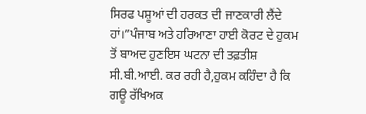ਸਿਰਫ ਪਸ਼ੂਆਂ ਦੀ ਹਰਕਤ ਦੀ ਜਾਣਕਾਰੀ ਲੈਂਦੇ ਹਾਂ।”ਪੰਜਾਬ ਅਤੇ ਹਰਿਆਣਾ ਹਾਈ ਕੋਰਟ ਦੇ ਹੁਕਮ ਤੋਂ ਬਾਅਦ ਹੁਣਇਸ ਘਟਨਾ ਦੀ ਤਫ਼ਤੀਸ਼ ਸੀ.ਬੀ.ਆਈ. ਕਰ ਰਹੀ ਹੈ,ਹੁਕਮ ਕਹਿੰਦਾ ਹੈ ਕਿ ਗਊ ਰੱਖਿਅਕ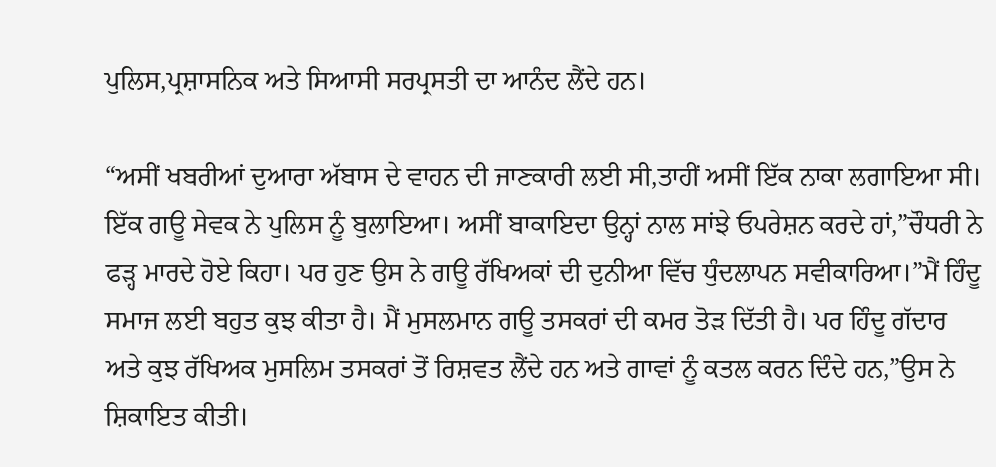ਪੁਲਿਸ,ਪ੍ਰਸ਼ਾਸਨਿਕ ਅਤੇ ਸਿਆਸੀ ਸਰਪ੍ਰਸਤੀ ਦਾ ਆਨੰਦ ਲੈਂਦੇ ਹਨ।

“ਅਸੀਂ ਖਬਰੀਆਂ ਦੁਆਰਾ ਅੱਬਾਸ ਦੇ ਵਾਹਨ ਦੀ ਜਾਣਕਾਰੀ ਲਈ ਸੀ,ਤਾਹੀਂ ਅਸੀਂ ਇੱਕ ਨਾਕਾ ਲਗਾਇਆ ਸੀ। ਇੱਕ ਗਊ ਸੇਵਕ ਨੇ ਪੁਲਿਸ ਨੂੰ ਬੁਲਾਇਆ। ਅਸੀਂ ਬਾਕਾਇਦਾ ਉਨ੍ਹਾਂ ਨਾਲ ਸਾਂਝੇ ਓਪਰੇਸ਼ਨ ਕਰਦੇ ਹਾਂ,”ਚੌਧਰੀ ਨੇ ਫੜ੍ਹ ਮਾਰਦੇ ਹੋਏ ਕਿਹਾ। ਪਰ ਹੁਣ ਉਸ ਨੇ ਗਊ ਰੱਖਿਅਕਾਂ ਦੀ ਦੁਨੀਆ ਵਿੱਚ ਧੁੰਦਲਾਪਨ ਸਵੀਕਾਰਿਆ।”ਮੈਂ ਹਿੰਦੂ ਸਮਾਜ ਲਈ ਬਹੁਤ ਕੁਝ ਕੀਤਾ ਹੈ। ਮੈਂ ਮੁਸਲਮਾਨ ਗਊ ਤਸਕਰਾਂ ਦੀ ਕਮਰ ਤੋੜ ਦਿੱਤੀ ਹੈ। ਪਰ ਹਿੰਦੂ ਗੱਦਾਰ ਅਤੇ ਕੁਝ ਰੱਖਿਅਕ ਮੁਸਲਿਮ ਤਸਕਰਾਂ ਤੋਂ ਰਿਸ਼ਵਤ ਲੈਂਦੇ ਹਨ ਅਤੇ ਗਾਵਾਂ ਨੂੰ ਕਤਲ ਕਰਨ ਦਿੰਦੇ ਹਨ,”ਉਸ ਨੇ ਸ਼ਿਕਾਇਤ ਕੀਤੀ।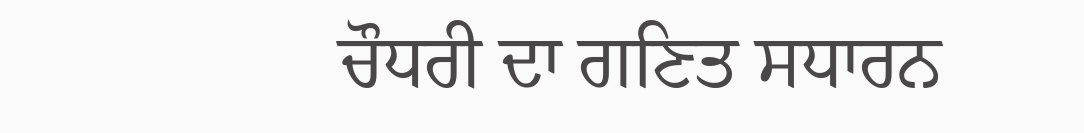ਚੌਧਰੀ ਦਾ ਗਣਿਤ ਸਧਾਰਨ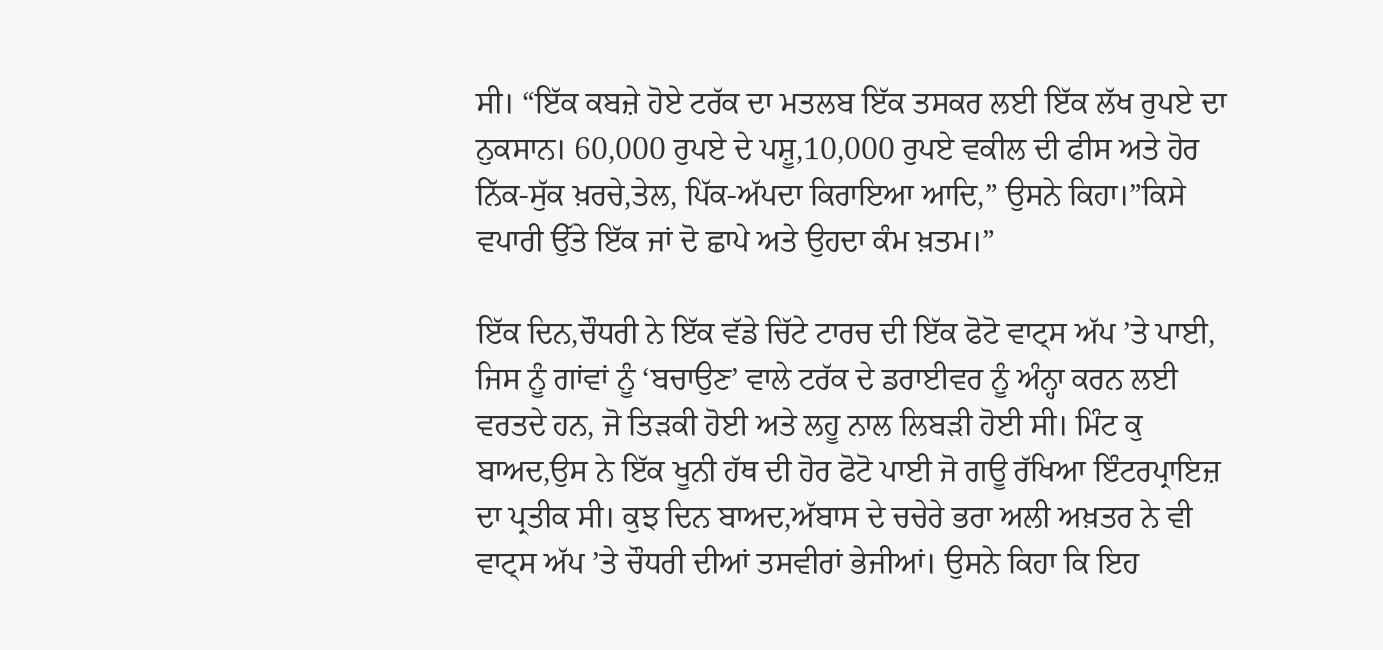ਸੀ। “ਇੱਕ ਕਬਜ਼ੇ ਹੋਏ ਟਰੱਕ ਦਾ ਮਤਲਬ ਇੱਕ ਤਸਕਰ ਲਈ ਇੱਕ ਲੱਖ ਰੁਪਏ ਦਾ ਨੁਕਸਾਨ। 60,000 ਰੁਪਏ ਦੇ ਪਸ਼ੂ,10,000 ਰੁਪਏ ਵਕੀਲ ਦੀ ਫੀਸ ਅਤੇ ਹੋਰ ਨਿੱਕ-ਸੁੱਕ ਖ਼ਰਚੇ,ਤੇਲ, ਪਿੱਕ-ਅੱਪਦਾ ਕਿਰਾਇਆ ਆਦਿ,” ਉਸਨੇ ਕਿਹਾ।”ਕਿਸੇ ਵਪਾਰੀ ਉੱਤੇ ਇੱਕ ਜਾਂ ਦੋ ਛਾਪੇ ਅਤੇ ਉਹਦਾ ਕੰਮ ਖ਼ਤਮ।”

ਇੱਕ ਦਿਨ,ਚੌਧਰੀ ਨੇ ਇੱਕ ਵੱਡੇ ਚਿੱਟੇ ਟਾਰਚ ਦੀ ਇੱਕ ਫੋਟੋ ਵਾਟ੍ਸ ਅੱਪ ’ਤੇ ਪਾਈ, ਜਿਸ ਨੂੰ ਗਾਂਵਾਂ ਨੂੰ ‘ਬਚਾਉਣ’ ਵਾਲੇ ਟਰੱਕ ਦੇ ਡਰਾਈਵਰ ਨੂੰ ਅੰਨ੍ਹਾ ਕਰਨ ਲਈ ਵਰਤਦੇ ਹਨ, ਜੋ ਤਿੜਕੀ ਹੋਈ ਅਤੇ ਲਹੂ ਨਾਲ ਲਿਬੜੀ ਹੋਈ ਸੀ। ਮਿੰਟ ਕੁ ਬਾਅਦ,ਉਸ ਨੇ ਇੱਕ ਖੂਨੀ ਹੱਥ ਦੀ ਹੋਰ ਫੋਟੋ ਪਾਈ ਜੋ ਗਊ ਰੱਖਿਆ ਇੰਟਰਪ੍ਰਾਇਜ਼ ਦਾ ਪ੍ਰਤੀਕ ਸੀ। ਕੁਝ ਦਿਨ ਬਾਅਦ,ਅੱਬਾਸ ਦੇ ਚਚੇਰੇ ਭਰਾ ਅਲੀ ਅਖ਼ਤਰ ਨੇ ਵੀ ਵਾਟ੍ਸ ਅੱਪ ’ਤੇ ਚੌਧਰੀ ਦੀਆਂ ਤਸਵੀਰਾਂ ਭੇਜੀਆਂ। ਉਸਨੇ ਕਿਹਾ ਕਿ ਇਹ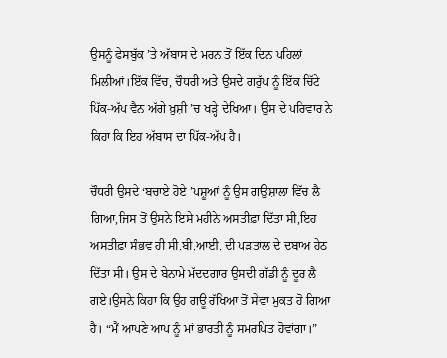ਉਸਨੂੰ ਫੇਸਬੁੱਕ ’ਤੇ ਅੱਬਾਸ ਦੇ ਮਰਨ ਤੋਂ ਇੱਕ ਦਿਨ ਪਹਿਲਾਂ ਮਿਲੀਆਂ।ਇੱਕ ਵਿੱਚ, ਚੌਧਰੀ ਅਤੇ ਉਸਦੇ ਗਰੁੱਪ ਨੂੰ ਇੱਕ ਚਿੱਟੇ ਪਿੱਕ-ਅੱਪ ਵੈਨ ਅੱਗੇ ਖ਼ੁਸ਼ੀ ’ਚ ਖੜ੍ਹੇ ਦੇਖਿਆ। ਉਸ ਦੇ ਪਰਿਵਾਰ ਨੇ ਕਿਹਾ ਕਿ ਇਹ ਅੱਬਾਸ ਦਾ ਪਿੱਕ-ਅੱਪ ਹੈ।

ਚੌਧਰੀ ਉਸਦੇ ‘ਬਚਾਏ ਹੋਏ ’ਪਸ਼ੂਆਂ ਨੂੰ ਉਸ ਗਉਸ਼ਾਲਾ ਵਿੱਚ ਲੈ ਗਿਆ,ਜਿਸ ਤੋਂ ਉਸਨੇ ਇਸੇ ਮਹੀਨੇ ਅਸਤੀਫ਼ਾ ਦਿੱਤਾ ਸੀ,ਇਹ ਅਸਤੀਫ਼ਾ ਸੰਭਵ ਹੀ ਸੀ.ਬੀ.ਆਈ. ਦੀ ਪੜਤਾਲ ਦੇ ਦਬਾਅ ਹੇਠ ਦਿੱਤਾ ਸੀ। ਉਸ ਦੇ ਬੇਨਾਮੇ ਮੱਦਦਗਾਰ ਉਸਦੀ ਗੱਡੀ ਨੂੰ ਦੂਰ ਲੈ ਗਏ।ਉਸਨੇ ਕਿਹਾ ਕਿ ਉਹ ਗਊ ਰੱਖਿਆ ਤੋਂ ਸੇਵਾ ਮੁਕਤ ਹੋ ਗਿਆ ਹੈ। “ਮੈਂ ਆਪਣੇ ਆਪ ਨੂੰ ਮਾਂ ਭਾਰਤੀ ਨੂੰ ਸਮਰਪਿਤ ਹੋਵਾਂਗਾ।”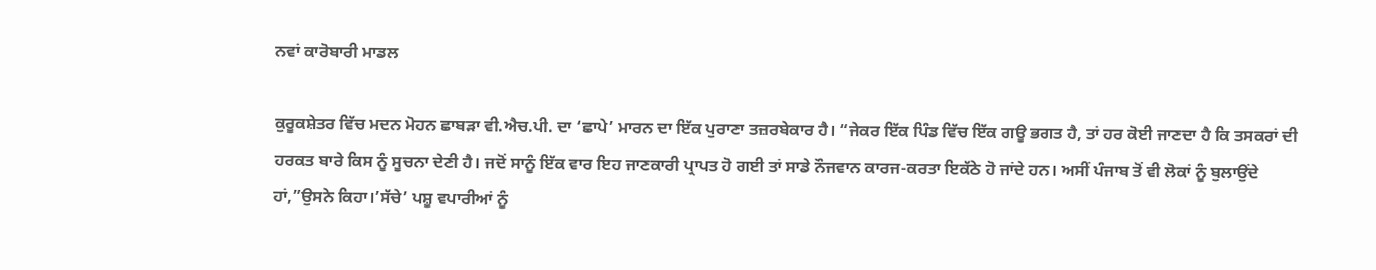ਨਵਾਂ ਕਾਰੋਬਾਰੀ ਮਾਡਲ

ਕੁਰੂਕਸ਼ੇਤਰ ਵਿੱਚ ਮਦਨ ਮੋਹਨ ਛਾਬੜਾ ਵੀ.ਐਚ.ਪੀ. ਦਾ ‘ਛਾਪੇ’ ਮਾਰਨ ਦਾ ਇੱਕ ਪੁਰਾਣਾ ਤਜ਼ਰਬੇਕਾਰ ਹੈ। “ਜੇਕਰ ਇੱਕ ਪਿੰਡ ਵਿੱਚ ਇੱਕ ਗਊ ਭਗਤ ਹੈ, ਤਾਂ ਹਰ ਕੋਈ ਜਾਣਦਾ ਹੈ ਕਿ ਤਸਕਰਾਂ ਦੀ ਹਰਕਤ ਬਾਰੇ ਕਿਸ ਨੂੰ ਸੂਚਨਾ ਦੇਣੀ ਹੈ। ਜਦੋਂ ਸਾਨੂੰ ਇੱਕ ਵਾਰ ਇਹ ਜਾਣਕਾਰੀ ਪ੍ਰਾਪਤ ਹੋ ਗਈ ਤਾਂ ਸਾਡੇ ਨੌਜਵਾਨ ਕਾਰਜ-ਕਰਤਾ ਇਕੱਠੇ ਹੋ ਜਾਂਦੇ ਹਨ। ਅਸੀਂ ਪੰਜਾਬ ਤੋਂ ਵੀ ਲੋਕਾਂ ਨੂੰ ਬੁਲਾਉਂਦੇ ਹਾਂ,”ਉਸਨੇ ਕਿਹਾ।’ਸੱਚੇ’ ਪਸ਼ੂ ਵਪਾਰੀਆਂ ਨੂੰ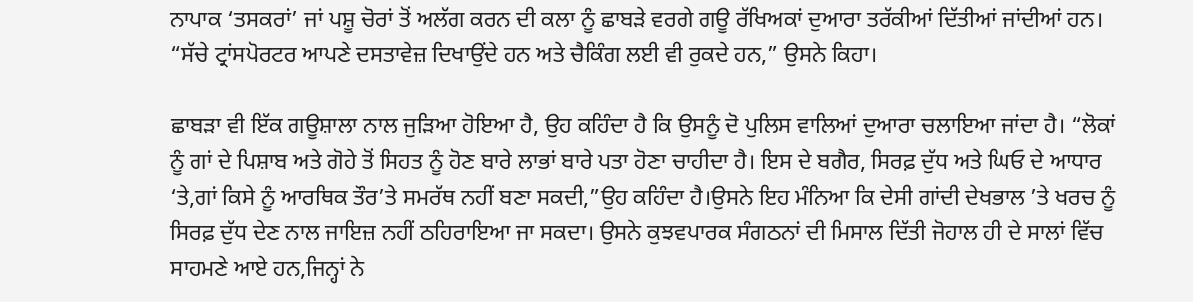ਨਾਪਾਕ ‘ਤਸਕਰਾਂ’ ਜਾਂ ਪਸ਼ੂ ਚੋਰਾਂ ਤੋਂ ਅਲੱਗ ਕਰਨ ਦੀ ਕਲਾ ਨੂੰ ਛਾਬੜੇ ਵਰਗੇ ਗਊ ਰੱਖਿਅਕਾਂ ਦੁਆਰਾ ਤਰੱਕੀਆਂ ਦਿੱਤੀਆਂ ਜਾਂਦੀਆਂ ਹਨ। “ਸੱਚੇ ਟ੍ਰਾਂਸਪੋਰਟਰ ਆਪਣੇ ਦਸਤਾਵੇਜ਼ ਦਿਖਾਉਂਦੇ ਹਨ ਅਤੇ ਚੈਕਿੰਗ ਲਈ ਵੀ ਰੁਕਦੇ ਹਨ,” ਉਸਨੇ ਕਿਹਾ।

ਛਾਬੜਾ ਵੀ ਇੱਕ ਗਊਸ਼ਾਲਾ ਨਾਲ ਜੁੜਿਆ ਹੋਇਆ ਹੈ, ਉਹ ਕਹਿੰਦਾ ਹੈ ਕਿ ਉਸਨੂੰ ਦੋ ਪੁਲਿਸ ਵਾਲਿਆਂ ਦੁਆਰਾ ਚਲਾਇਆ ਜਾਂਦਾ ਹੈ। “ਲੋਕਾਂ ਨੂੰ ਗਾਂ ਦੇ ਪਿਸ਼ਾਬ ਅਤੇ ਗੋਹੇ ਤੋਂ ਸਿਹਤ ਨੂੰ ਹੋਣ ਬਾਰੇ ਲਾਭਾਂ ਬਾਰੇ ਪਤਾ ਹੋਣਾ ਚਾਹੀਦਾ ਹੈ। ਇਸ ਦੇ ਬਗੈਰ, ਸਿਰਫ਼ ਦੁੱਧ ਅਤੇ ਘਿਓ ਦੇ ਆਧਾਰ ‘ਤੇ,ਗਾਂ ਕਿਸੇ ਨੂੰ ਆਰਥਿਕ ਤੌਰ’ਤੇ ਸਮਰੱਥ ਨਹੀਂ ਬਣਾ ਸਕਦੀ,”ਉਹ ਕਹਿੰਦਾ ਹੈ।ਉਸਨੇ ਇਹ ਮੰਨਿਆ ਕਿ ਦੇਸੀ ਗਾਂਦੀ ਦੇਖਭਾਲ ’ਤੇ ਖਰਚ ਨੂੰ ਸਿਰਫ਼ ਦੁੱਧ ਦੇਣ ਨਾਲ ਜਾਇਜ਼ ਨਹੀਂ ਠਹਿਰਾਇਆ ਜਾ ਸਕਦਾ। ਉਸਨੇ ਕੁਝਵਪਾਰਕ ਸੰਗਠਨਾਂ ਦੀ ਮਿਸਾਲ ਦਿੱਤੀ ਜੋਹਾਲ ਹੀ ਦੇ ਸਾਲਾਂ ਵਿੱਚ ਸਾਹਮਣੇ ਆਏ ਹਨ,ਜਿਨ੍ਹਾਂ ਨੇ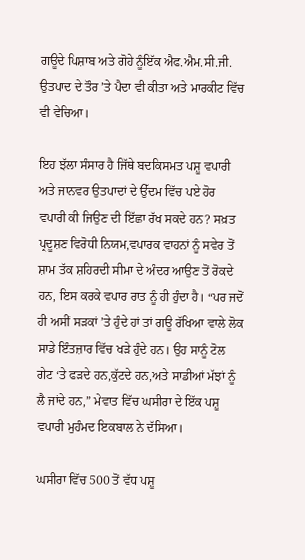ਗਊਦੇ ਪਿਸ਼ਾਬ ਅਤੇ ਗੋਹੇ ਨੂੰਇੱਕ ਐਫ.ਐਮ.ਸੀ.ਜੀ. ਉਤਪਾਦ ਦੇ ਤੌਰ ’ਤੇ ਪੈਦਾ ਵੀ ਕੀਤਾ ਅਤੇ ਮਾਰਕੀਟ ਵਿੱਚ ਵੀ ਵੇਚਿਆ।

ਇਹ ਝੱਲਾ ਸੰਸਾਰ ਹੈ ਜਿੱਥੇ ਬਦਕਿਸਮਤ ਪਸ਼ੂ ਵਪਾਰੀ ਅਤੇ ਜਾਨਵਰ ਉਤਪਾਦਾਂ ਦੇ ਉੱਦਮ ਵਿੱਚ ਪਏ ਹੋਰ ਵਪਾਰੀ ਕੀ ਜਿਉਣ ਦੀ ਇੱਛਾ ਰੱਖ ਸਕਦੇ ਹਨ? ਸਖ਼ਤ ਪ੍ਰਦੂਸ਼ਣ ਵਿਰੋਧੀ ਨਿਯਮ,ਵਪਾਰਕ ਵਾਹਨਾਂ ਨੂੰ ਸਵੇਰ ਤੋਂ ਸ਼ਾਮ ਤੱਕ ਸ਼ਹਿਰਦੀ ਸੀਮਾ ਦੇ ਅੰਦਰ ਆਉਣ ਤੋਂ ਰੋਕਦੇ ਹਨ, ਇਸ ਕਰਕੇ ਵਪਾਰ ਰਾਤ ਨੂੰ ਹੀ ਹੁੰਦਾ ਹੈ। “ਪਰ ਜਦੋਂ ਹੀ ਅਸੀਂ ਸੜਕਾਂ ’ਤੇ ਹੁੰਦੇ ਹਾਂ ਤਾਂ ਗਊ ਰੱਖਿਆ ਵਾਲੇ ਲੋਕ ਸਾਡੇ ਇੰਤਜ਼ਾਰ ਵਿੱਚ ਖੜੇ ਹੁੰਦੇ ਹਨ। ਉਹ ਸਾਨੂੰ ਟੋਲ ਗੇਟ ‘ਤੇ ਫੜਦੇ ਹਨ,ਕੁੱਟਦੇ ਹਨ,ਅਤੇ ਸਾਡੀਆਂ ਮੱਝਾਂ ਨੂੰ ਲੈ ਜਾਂਦੇ ਹਨ,” ਮੇਵਾਤ ਵਿੱਚ ਘਸੀਰਾ ਦੇ ਇੱਕ ਪਸ਼ੂ ਵਪਾਰੀ ਮੁਹੰਮਦ ਇਕਬਾਲ ਨੇ ਦੱਸਿਆ।

ਘਸੀਰਾ ਵਿੱਚ 500 ਤੋਂ ਵੱਧ ਪਸ਼ੂ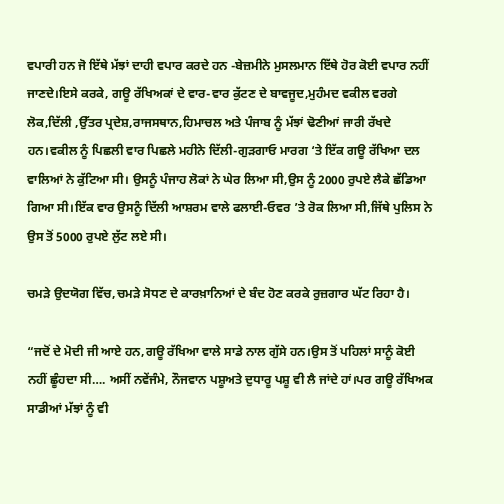ਵਪਾਰੀ ਹਨ ਜੋ ਇੱਥੇ ਮੱਝਾਂ ਦਾਹੀ ਵਪਾਰ ਕਰਦੇ ਹਨ -ਬੇਜ਼ਮੀਨੇ ਮੁਸਲਮਾਨ ਇੱਥੇ ਹੋਰ ਕੋਈ ਵਪਾਰ ਨਹੀਂ ਜਾਣਦੇ।ਇਸੇ ਕਰਕੇ, ਗਊ ਰੱਖਿਅਕਾਂ ਦੇ ਵਾਰ-ਵਾਰ ਕੁੱਟਣ ਦੇ ਬਾਵਜੂਦ,ਮੁਹੰਮਦ ਵਕੀਲ ਵਰਗੇ ਲੋਕ,ਦਿੱਲੀ ,ਉੱਤਰ ਪ੍ਰਦੇਸ਼,ਰਾਜਸਥਾਨ,ਹਿਮਾਚਲ ਅਤੇ ਪੰਜਾਬ ਨੂੰ ਮੱਝਾਂ ਢੋਣੀਆਂ ਜਾਰੀ ਰੱਖਦੇ ਹਨ।ਵਕੀਲ ਨੂੰ ਪਿਛਲੀ ਵਾਰ ਪਿਛਲੇ ਮਹੀਨੇ ਦਿੱਲੀ-ਗੁੜਗਾਓ ਮਾਰਗ ‘ਤੇ ਇੱਕ ਗਊ ਰੱਖਿਆ ਦਲ ਵਾਲਿਆਂ ਨੇ ਕੁੱਟਿਆ ਸੀ। ਉਸਨੂੰ ਪੰਜਾਹ ਲੋਕਾਂ ਨੇ ਘੇਰ ਲਿਆ ਸੀ,ਉਸ ਨੂੰ 2000 ਰੁਪਏ ਲੈਕੇ ਛੱਡਿਆ ਗਿਆ ਸੀ।ਇੱਕ ਵਾਰ ਉਸਨੂੰ ਦਿੱਲੀ ਆਸ਼ਰਮ ਵਾਲੇ ਫਲਾਈ-ਓਵਰ ’ਤੇ ਰੋਕ ਲਿਆ ਸੀ,ਜਿੱਥੇ ਪੁਲਿਸ ਨੇ ਉਸ ਤੋਂ 5000 ਰੁਪਏ ਲੁੱਟ ਲਏ ਸੀ।

ਚਮੜੇ ਉਦਯੋਗ ਵਿੱਚ,ਚਮੜੇ ਸੋਧਣ ਦੇ ਕਾਰਖ਼ਾਨਿਆਂ ਦੇ ਬੰਦ ਹੋਣ ਕਰਕੇ ਰੁਜ਼ਗਾਰ ਘੱਟ ਰਿਹਾ ਹੈ।

“ਜਦੋਂ ਦੇ ਮੋਦੀ ਜੀ ਆਏ ਹਨ,ਗਊ ਰੱਖਿਆ ਵਾਲੇ ਸਾਡੇ ਨਾਲ ਗੁੱਸੇ ਹਨ।ਉਸ ਤੋਂ ਪਹਿਲਾਂ ਸਾਨੂੰ ਕੋਈ ਨਹੀਂ ਛੂੰਹਦਾ ਸੀ…. ਅਸੀਂ ਨਵੇਂਜੰਮੇ, ਨੌਜਵਾਨ ਪਸ਼ੂਅਤੇ ਦੁਧਾਰੂ ਪਸ਼ੂ ਵੀ ਲੈ ਜਾਂਦੇ ਹਾਂ।ਪਰ ਗਊ ਰੱਖਿਅਕ ਸਾਡੀਆਂ ਮੱਝਾਂ ਨੂੰ ਵੀ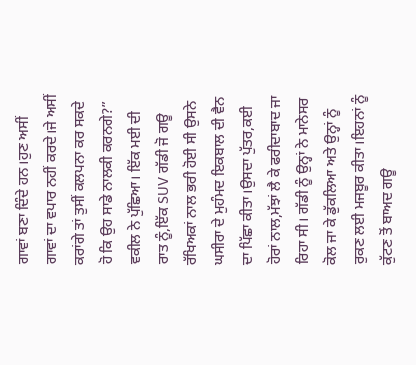ਗਾਵਾਂ ਬਣਾ ਦਿੰਦੇ ਹਨ।ਹੁਣ ਅਸੀਂ ਗਾਵਾਂ ਦਾ ਵਪਾਰ ਨਹੀਂ ਕਰਦੇ।ਜੇ ਅਸੀਂ ਕਰਾਂਗੇ ਤਾਂ ਤੁਸੀਂ ਕਲਪਨਾ ਕਰ ਸਕਦੇ ਹੋ ਕਿ ਉਹ ਸਾਡੇ ਨਾਲਕੀ ਕਰਨਗੇ?” ਵਕੀਲ ਨੇ ਪੁੱਛਿਆ। ਇੱਕ ਮਈ ਦੀ ਰਾਤ ਨੂੰ,ਇੱਕ SUV ਗੱਡੀ ਜੋ ਗਊ ਰੱਖਿਅਕਾਂ ਨਾਲ ਭਰੀ ਹੋਈ ਸੀ ਉਸਨੇ ਘਸੀਰਾ ਦੇ ਮੁਹੰਮਦ ਇਕਬਾਲ ਦੀ ਵੈਨ ਦਾ ਪਿੱਛਾ ਕੀਤਾ।ਉਸਦਾ ਪੁੱਤਰ,ਕਈ ਹੋਰਾਂ ਨਾਲ,ਮੱਝਾਂ ਲੈ ਕੇ ਫਰੀਦਾਬਾਦ ਜਾ ਰਿਹਾ ਸੀ। ਗੱਡੀ ਨੂੰ ਉਨ੍ਹਾਂ ਨੇ ਮਾਨੇਸਰ ਕੋਲ ਜਾ ਕੇ ਡੁੱਕਲਿਆ ਅਤੇ ਉਨ੍ਹਾਂ ਨੂੰ ਰੁਕਣ ਲਈ ਮਜਬੂਰ ਕੀਤਾ।ਇਹਨਾਂ ਨੂੰ ਕੁੱਟਣ ਤੋਂ ਬਾਅਦ ਗਊ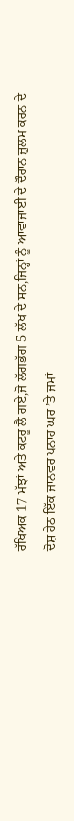ਰੱਖਿਅਕ 17 ਮੱਝਾਂ ਅਤੇ ਕਟਰੂ ਲੈ ਗਏ,ਜੋ ਲੱਗਭੱਗ 5 ਲੱਖ ਦੇ ਸਨ,ਜਿਨ੍ਹਾਂ ਨੂੰ ਆਵਾਜਾਈ ਦੇ ਦੌਰਾਨ ਜ਼ੁਲਮ ਕਰਨ ਦੇ ਦੋਸ਼ ਹੇਠ ਇੱਕ ਜਾਨਵਰ ਪਨਾਹ ਘਰ ’ਤੇ ਜਮਾਂ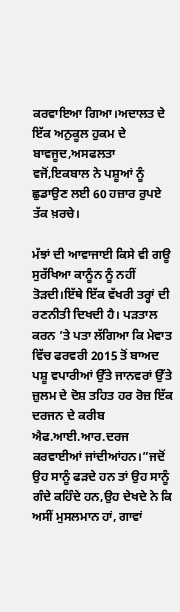ਕਰਵਾਇਆ ਗਿਆ।ਅਦਾਲਤ ਦੇ ਇੱਕ ਅਨੁਕੂਲ ਹੁਕਮ ਦੇ ਬਾਵਜੂਦ,ਅਸਫਲਤਾ ਵਜੋਂ,ਇਕਬਾਲ ਨੇ ਪਸ਼ੂਆਂ ਨੂੰ ਛੁਡਾਉਣ ਲਈ 60 ਹਜ਼ਾਰ ਰੁਪਏ ਤੱਕ ਖ਼ਰਚੇ।

ਮੱਝਾਂ ਦੀ ਆਵਾਜਾਈ ਕਿਸੇ ਵੀ ਗਊ ਸੁਰੱਖਿਆ ਕਾਨੂੰਨ ਨੂੰ ਨਹੀਂ ਤੋੜਦੀ।ਇੱਥੇ ਇੱਕ ਵੱਖਰੀ ਤਰ੍ਹਾਂ ਦੀ ਰਣਨੀਤੀ ਦਿਖਦੀ ਹੈ। ਪੜਤਾਲ ਕਰਨ ’ਤੇ ਪਤਾ ਲੱਗਿਆ ਕਿ ਮੇਵਾਤ ਵਿੱਚ ਫਰਵਰੀ 2015 ਤੋਂ ਬਾਅਦ ਪਸ਼ੂ ਵਪਾਰੀਆਂ ਉੱਤੇ ਜਾਨਵਰਾਂ ਉੱਤੇ ਜ਼ੁਲਮ ਦੇ ਦੋਸ਼ ਤਹਿਤ ਹਰ ਰੋਜ਼ ਇੱਕ ਦਰਜਨ ਦੇ ਕਰੀਬ ਐਫ.ਆਈ.ਆਰ.ਦਰਜ ਕਰਵਾਈਆਂ ਜਾਂਦੀਆਂਹਨ।”ਜਦੋਂ ਉਹ ਸਾਨੂੰ ਫੜਦੇ ਹਨ ਤਾਂ ਉਹ ਸਾਨੂੰ ਗੰਦੇ ਕਹਿੰਦੇ ਹਨ,ਉਹ ਦੇਖਦੇ ਨੇ ਕਿ ਅਸੀਂ ਮੁਸਲਮਾਨ ਹਾਂ, ਗਾਵਾਂ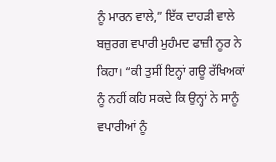ਨੂੰ ਮਾਰਨ ਵਾਲੇ,” ਇੱਕ ਦਾਹੜੀ ਵਾਲੇ ਬਜ਼ੁਰਗ ਵਪਾਰੀ ਮੁਹੰਮਦ ਫਾਜ਼ੀ ਨੂਰ ਨੇ ਕਿਹਾ। “ਕੀ ਤੁਸੀਂ ਇਨ੍ਹਾਂ ਗਊ ਰੱਖਿਅਕਾਂ ਨੂੰ ਨਹੀਂ ਕਹਿ ਸਕਦੇ ਕਿ ਉਨ੍ਹਾਂ ਨੇ ਸਾਨੂੰ ਵਪਾਰੀਆਂ ਨੂੰ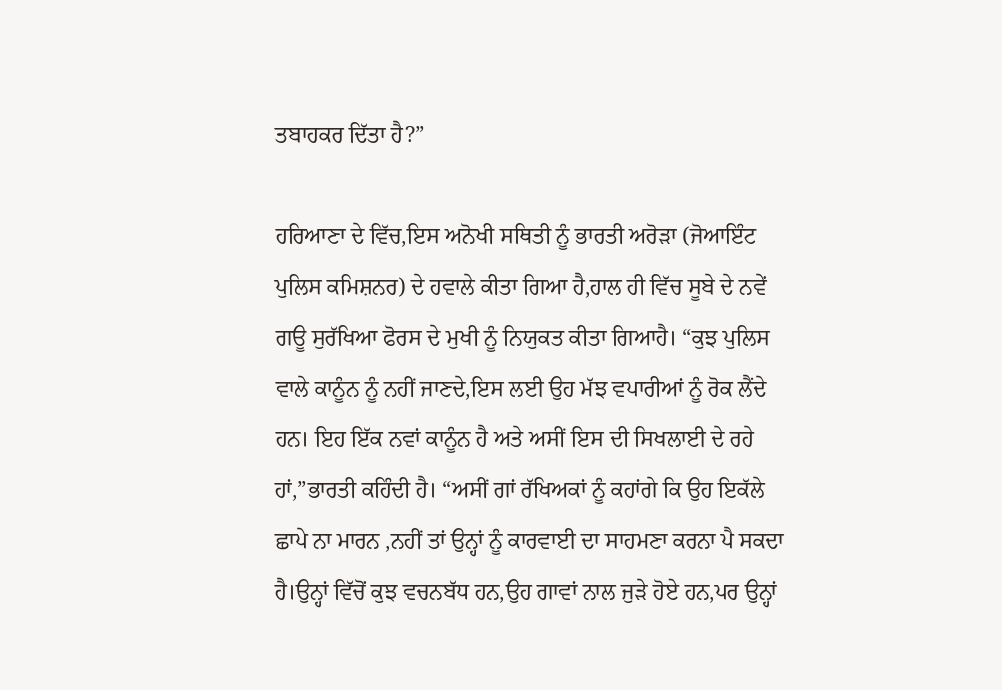ਤਬਾਹਕਰ ਦਿੱਤਾ ਹੈ?”

ਹਰਿਆਣਾ ਦੇ ਵਿੱਚ,ਇਸ ਅਨੋਖੀ ਸਥਿਤੀ ਨੂੰ ਭਾਰਤੀ ਅਰੋੜਾ (ਜੋਆਇੰਟ ਪੁਲਿਸ ਕਮਿਸ਼ਨਰ) ਦੇ ਹਵਾਲੇ ਕੀਤਾ ਗਿਆ ਹੈ,ਹਾਲ ਹੀ ਵਿੱਚ ਸੂਬੇ ਦੇ ਨਵੇਂ ਗਊ ਸੁਰੱਖਿਆ ਫੋਰਸ ਦੇ ਮੁਖੀ ਨੂੰ ਨਿਯੁਕਤ ਕੀਤਾ ਗਿਆਹੈ। “ਕੁਝ ਪੁਲਿਸ ਵਾਲੇ ਕਾਨੂੰਨ ਨੂੰ ਨਹੀਂ ਜਾਣਦੇ,ਇਸ ਲਈ ਉਹ ਮੱਝ ਵਪਾਰੀਆਂ ਨੂੰ ਰੋਕ ਲੈਂਦੇ ਹਨ। ਇਹ ਇੱਕ ਨਵਾਂ ਕਾਨੂੰਨ ਹੈ ਅਤੇ ਅਸੀਂ ਇਸ ਦੀ ਸਿਖਲਾਈ ਦੇ ਰਹੇ ਹਾਂ,”ਭਾਰਤੀ ਕਹਿੰਦੀ ਹੈ। “ਅਸੀਂ ਗਾਂ ਰੱਖਿਅਕਾਂ ਨੂੰ ਕਹਾਂਗੇ ਕਿ ਉਹ ਇਕੱਲੇ ਛਾਪੇ ਨਾ ਮਾਰਨ ,ਨਹੀਂ ਤਾਂ ਉਨ੍ਹਾਂ ਨੂੰ ਕਾਰਵਾਈ ਦਾ ਸਾਹਮਣਾ ਕਰਨਾ ਪੈ ਸਕਦਾ ਹੈ।ਉਨ੍ਹਾਂ ਵਿੱਚੋਂ ਕੁਝ ਵਚਨਬੱਧ ਹਨ,ਉਹ ਗਾਵਾਂ ਨਾਲ ਜੁੜੇ ਹੋਏ ਹਨ,ਪਰ ਉਨ੍ਹਾਂ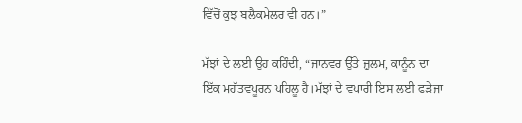ਵਿੱਚੋਂ ਕੁਝ ਬਲੈਕਮੇਲਰ ਵੀ ਹਨ।”

ਮੱਝਾਂ ਦੇ ਲਈ ਉਹ ਕਹਿੰਦੀ, “ਜਾਨਵਰ ਉੱਤੇ ਜ਼ੁਲਮ, ਕਾਨੂੰਨ ਦਾ ਇੱਕ ਮਹੱਤਵਪੂਰਨ ਪਹਿਲੂ ਹੈ।ਮੱਝਾਂ ਦੇ ਵਪਾਰੀ ਇਸ ਲਈ ਫੜੇਜਾ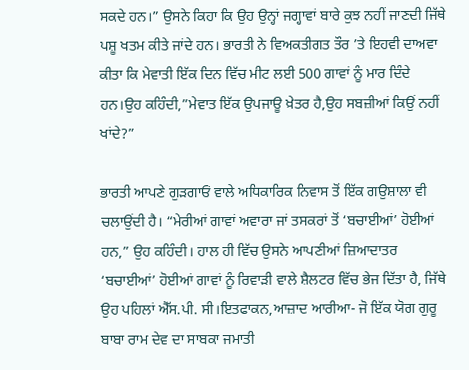ਸਕਦੇ ਹਨ।” ਉਸਨੇ ਕਿਹਾ ਕਿ ਉਹ ਉਨ੍ਹਾਂ ਜਗ੍ਹਾਵਾਂ ਬਾਰੇ ਕੁਝ ਨਹੀਂ ਜਾਣਦੀ ਜਿੱਥੇ ਪਸ਼ੂ ਖਤਮ ਕੀਤੇ ਜਾਂਦੇ ਹਨ। ਭਾਰਤੀ ਨੇ ਵਿਅਕਤੀਗਤ ਤੌਰ ’ਤੇ ਇਹਵੀ ਦਾਅਵਾ ਕੀਤਾ ਕਿ ਮੇਵਾਤੀ ਇੱਕ ਦਿਨ ਵਿੱਚ ਮੀਟ ਲਈ 500 ਗਾਵਾਂ ਨੂੰ ਮਾਰ ਦਿੰਦੇ ਹਨ।ਉਹ ਕਹਿੰਦੀ,”ਮੇਵਾਤ ਇੱਕ ਉਪਜਾਊ ਖ਼ੇਤਰ ਹੈ,ਉਹ ਸਬਜ਼ੀਆਂ ਕਿਉਂ ਨਹੀਂ ਖਾਂਦੇ?”

ਭਾਰਤੀ ਆਪਣੇ ਗੁੜਗਾਓਂ ਵਾਲੇ ਅਧਿਕਾਰਿਕ ਨਿਵਾਸ ਤੋਂ ਇੱਕ ਗਉਸ਼ਾਲਾ ਵੀ ਚਲਾਉਂਦੀ ਹੈ। “ਮੇਰੀਆਂ ਗਾਵਾਂ ਅਵਾਰਾ ਜਾਂ ਤਸਕਰਾਂ ਤੋਂ ‘ਬਚਾਈਆਂ’ ਹੋਈਆਂ ਹਨ,” ਉਹ ਕਹਿੰਦੀ। ਹਾਲ ਹੀ ਵਿੱਚ ਉਸਨੇ ਆਪਣੀਆਂ ਜ਼ਿਆਦਾਤਰ ‘ਬਚਾਈਆਂ’ ਹੋਈਆਂ ਗਾਵਾਂ ਨੂੰ ਰਿਵਾੜੀ ਵਾਲੇ ਸ਼ੈਲਟਰ ਵਿੱਚ ਭੇਜ ਦਿੱਤਾ ਹੈ, ਜਿੱਥੇ ਉਹ ਪਹਿਲਾਂ ਐੱਸ.ਪੀ. ਸੀ।ਇਤਫਾਕਨ,ਆਜ਼ਾਦ ਆਰੀਆ- ਜੋ ਇੱਕ ਯੋਗ ਗੁਰੂ ਬਾਬਾ ਰਾਮ ਦੇਵ ਦਾ ਸਾਬਕਾ ਜਮਾਤੀ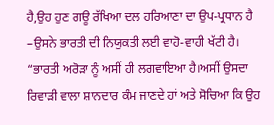ਹੈ,ਉਹ ਹੁਣ ਗਊ ਰੱਖਿਆ ਦਲ ਹਰਿਆਣਾ ਦਾ ਉਪ-ਪ੍ਰਧਾਨ ਹੈ –ਉਸਨੇ ਭਾਰਤੀ ਦੀ ਨਿਯੁਕਤੀ ਲਈ ਵਾਹੋ-ਵਾਹੀ ਖੱਟੀ ਹੈ। “ਭਾਰਤੀ ਅਰੋੜਾ ਨੂੰ ਅਸੀਂ ਹੀ ਲਗਵਾਇਆ ਹੈ।ਅਸੀਂ ਉਸਦਾ ਰਿਵਾੜੀ ਵਾਲਾ ਸ਼ਾਨਦਾਰ ਕੰਮ ਜਾਣਦੇ ਹਾਂ ਅਤੇ ਸੋਚਿਆ ਕਿ ਉਹ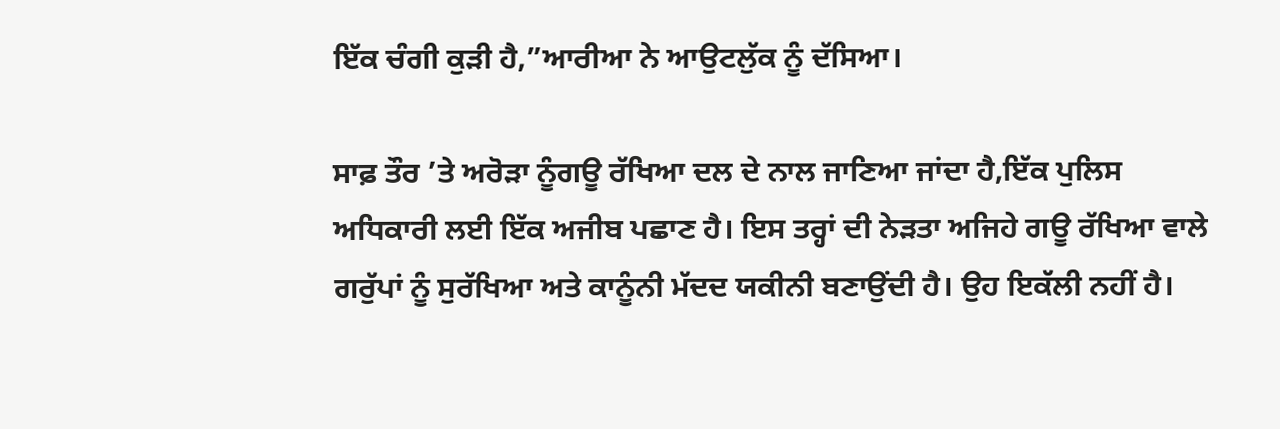ਇੱਕ ਚੰਗੀ ਕੁੜੀ ਹੈ,”ਆਰੀਆ ਨੇ ਆਉਟਲੁੱਕ ਨੂੰ ਦੱਸਿਆ।

ਸਾਫ਼ ਤੌਰ ’ਤੇ ਅਰੋੜਾ ਨੂੰਗਊ ਰੱਖਿਆ ਦਲ ਦੇ ਨਾਲ ਜਾਣਿਆ ਜਾਂਦਾ ਹੈ,ਇੱਕ ਪੁਲਿਸ ਅਧਿਕਾਰੀ ਲਈ ਇੱਕ ਅਜੀਬ ਪਛਾਣ ਹੈ। ਇਸ ਤਰ੍ਹਾਂ ਦੀ ਨੇੜਤਾ ਅਜਿਹੇ ਗਊ ਰੱਖਿਆ ਵਾਲੇ ਗਰੁੱਪਾਂ ਨੂੰ ਸੁਰੱਖਿਆ ਅਤੇ ਕਾਨੂੰਨੀ ਮੱਦਦ ਯਕੀਨੀ ਬਣਾਉਂਦੀ ਹੈ। ਉਹ ਇਕੱਲੀ ਨਹੀਂ ਹੈ।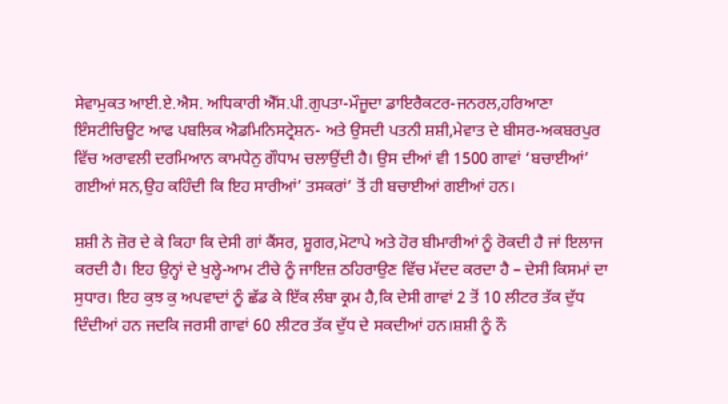ਸੇਵਾਮੁਕਤ ਆਈ.ਏ.ਐਸ. ਅਧਿਕਾਰੀ ਐੱਸ.ਪੀ.ਗੁਪਤਾ-ਮੌਜੂਦਾ ਡਾਇਰੈਕਟਰ-ਜਨਰਲ,ਹਰਿਆਣਾ ਇੰਸਟੀਚਿਊਟ ਆਫ ਪਬਲਿਕ ਐਡਮਿਨਿਸਟ੍ਰੇਸ਼ਨ- ਅਤੇ ਉਸਦੀ ਪਤਨੀ ਸ਼ਸ਼ੀ,ਮੇਵਾਤ ਦੇ ਬੀਸਰ-ਅਕਬਰਪੁਰ ਵਿੱਚ ਅਰਾਵਲੀ ਦਰਮਿਆਨ ਕਾਮਧੇਨੁ ਗੌਧਾਮ ਚਲਾਉਂਦੀ ਹੈ। ਉਸ ਦੀਆਂ ਵੀ 1500 ਗਾਵਾਂ ‘ਬਚਾਈਆਂ’ ਗਈਆਂ ਸਨ,ਉਹ ਕਹਿੰਦੀ ਕਿ ਇਹ ਸਾਰੀਆਂ’ ਤਸਕਰਾਂ’ ਤੋਂ ਹੀ ਬਚਾਈਆਂ ਗਈਆਂ ਹਨ।

ਸ਼ਸ਼ੀ ਨੇ ਜ਼ੋਰ ਦੇ ਕੇ ਕਿਹਾ ਕਿ ਦੇਸੀ ਗਾਂ ਕੈਂਸਰ, ਸ਼ੂਗਰ,ਮੋਟਾਪੇ ਅਤੇ ਹੋਰ ਬੀਮਾਰੀਆਂ ਨੂੰ ਰੋਕਦੀ ਹੈ ਜਾਂ ਇਲਾਜ ਕਰਦੀ ਹੈ। ਇਹ ਉਨ੍ਹਾਂ ਦੇ ਖੁਲ੍ਹੇ-ਆਮ ਟੀਚੇ ਨੂੰ ਜਾਇਜ਼ ਠਹਿਰਾਉਣ ਵਿੱਚ ਮੱਦਦ ਕਰਦਾ ਹੈ – ਦੇਸੀ ਕਿਸਮਾਂ ਦਾ ਸੁਧਾਰ। ਇਹ ਕੁਝ ਕੁ ਅਪਵਾਦਾਂ ਨੂੰ ਛੱਡ ਕੇ ਇੱਕ ਲੰਬਾ ਕ੍ਰਮ ਹੈ,ਕਿ ਦੇਸੀ ਗਾਵਾਂ 2 ਤੋਂ 10 ਲੀਟਰ ਤੱਕ ਦੁੱਧ ਦਿੰਦੀਆਂ ਹਨ ਜਦਕਿ ਜਰਸੀ ਗਾਵਾਂ 60 ਲੀਟਰ ਤੱਕ ਦੁੱਧ ਦੇ ਸਕਦੀਆਂ ਹਨ।ਸ਼ਸ਼ੀ ਨੂੰ ਨੌ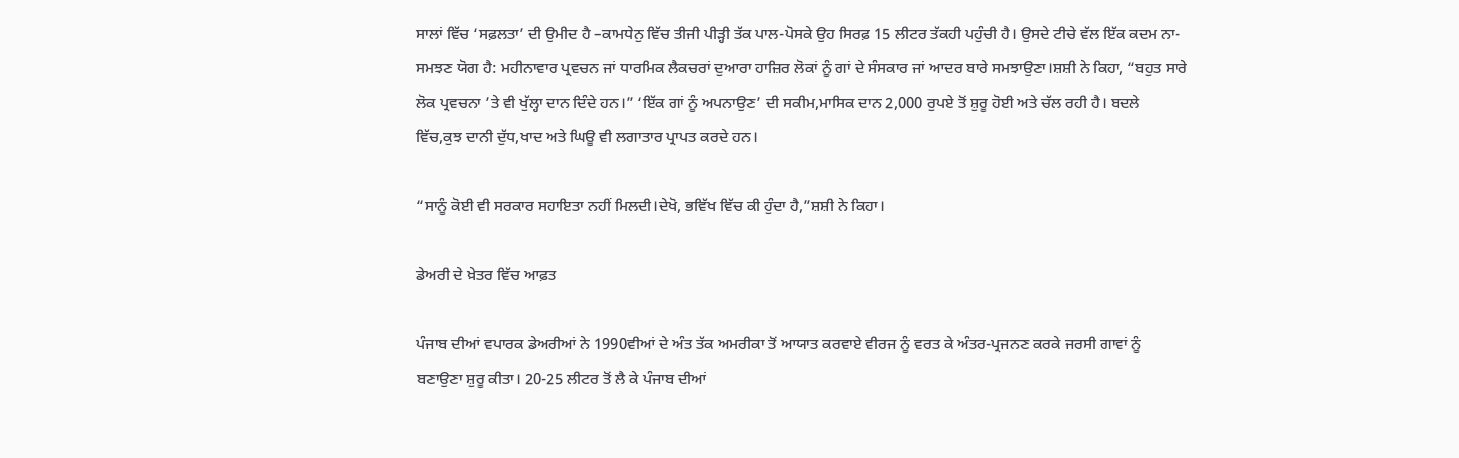ਸਾਲਾਂ ਵਿੱਚ ‘ਸਫ਼ਲਤਾ’ ਦੀ ਉਮੀਦ ਹੈ –ਕਾਮਧੇਨੁ ਵਿੱਚ ਤੀਜੀ ਪੀੜ੍ਹੀ ਤੱਕ ਪਾਲ-ਪੋਸਕੇ ਉਹ ਸਿਰਫ਼ 15 ਲੀਟਰ ਤੱਕਹੀ ਪਹੁੰਚੀ ਹੈ। ਉਸਦੇ ਟੀਚੇ ਵੱਲ ਇੱਕ ਕਦਮ ਨਾ-ਸਮਝਣ ਯੋਗ ਹੈ: ਮਹੀਨਾਵਾਰ ਪ੍ਰਵਚਨ ਜਾਂ ਧਾਰਮਿਕ ਲੈਕਚਰਾਂ ਦੁਆਰਾ ਹਾਜ਼ਿਰ ਲੋਕਾਂ ਨੂੰ ਗਾਂ ਦੇ ਸੰਸਕਾਰ ਜਾਂ ਆਦਰ ਬਾਰੇ ਸਮਝਾਉਣਾ।ਸ਼ਸ਼ੀ ਨੇ ਕਿਹਾ, “ਬਹੁਤ ਸਾਰੇ ਲੋਕ ਪ੍ਰਵਚਨਾ ’ਤੇ ਵੀ ਖੁੱਲ੍ਹਾ ਦਾਨ ਦਿੰਦੇ ਹਨ।” ‘ਇੱਕ ਗਾਂ ਨੂੰ ਅਪਨਾਉਣ’ ਦੀ ਸਕੀਮ,ਮਾਸਿਕ ਦਾਨ 2,000 ਰੁਪਏ ਤੋਂ ਸ਼ੁਰੂ ਹੋਈ ਅਤੇ ਚੱਲ ਰਹੀ ਹੈ। ਬਦਲੇ ਵਿੱਚ,ਕੁਝ ਦਾਨੀ ਦੁੱਧ,ਖਾਦ ਅਤੇ ਘਿਊ ਵੀ ਲਗਾਤਾਰ ਪ੍ਰਾਪਤ ਕਰਦੇ ਹਨ।

“ਸਾਨੂੰ ਕੋਈ ਵੀ ਸਰਕਾਰ ਸਹਾਇਤਾ ਨਹੀਂ ਮਿਲਦੀ।ਦੇਖੋ, ਭਵਿੱਖ ਵਿੱਚ ਕੀ ਹੁੰਦਾ ਹੈ,”ਸ਼ਸ਼ੀ ਨੇ ਕਿਹਾ।

ਡੇਅਰੀ ਦੇ ਖ਼ੇਤਰ ਵਿੱਚ ਆਫ਼ਤ

ਪੰਜਾਬ ਦੀਆਂ ਵਪਾਰਕ ਡੇਅਰੀਆਂ ਨੇ 1990ਵੀਆਂ ਦੇ ਅੰਤ ਤੱਕ ਅਮਰੀਕਾ ਤੋਂ ਆਯਾਤ ਕਰਵਾਏ ਵੀਰਜ ਨੂੰ ਵਰਤ ਕੇ ਅੰਤਰ-ਪ੍ਰਜਨਣ ਕਰਕੇ ਜਰਸੀ ਗਾਵਾਂ ਨੂੰ ਬਣਾਉਣਾ ਸ਼ੁਰੂ ਕੀਤਾ। 20-25 ਲੀਟਰ ਤੋਂ ਲੈ ਕੇ ਪੰਜਾਬ ਦੀਆਂ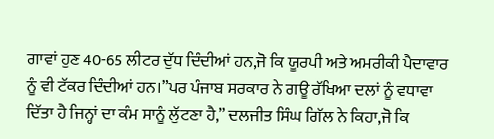ਗਾਵਾਂ ਹੁਣ 40-65 ਲੀਟਰ ਦੁੱਧ ਦਿੰਦੀਆਂ ਹਨ,ਜੋ ਕਿ ਯੂਰਪੀ ਅਤੇ ਅਮਰੀਕੀ ਪੈਦਾਵਾਰ ਨੂੰ ਵੀ ਟੱਕਰ ਦਿੰਦੀਆਂ ਹਨ।”ਪਰ ਪੰਜਾਬ ਸਰਕਾਰ ਨੇ ਗਊ ਰੱਖਿਆ ਦਲਾਂ ਨੂੰ ਵਧਾਵਾ ਦਿੱਤਾ ਹੈ ਜਿਨ੍ਹਾਂ ਦਾ ਕੰਮ ਸਾਨੂੰ ਲੁੱਟਣਾ ਹੈ,” ਦਲਜੀਤ ਸਿੰਘ ਗਿੱਲ ਨੇ ਕਿਹਾ,ਜੋ ਕਿ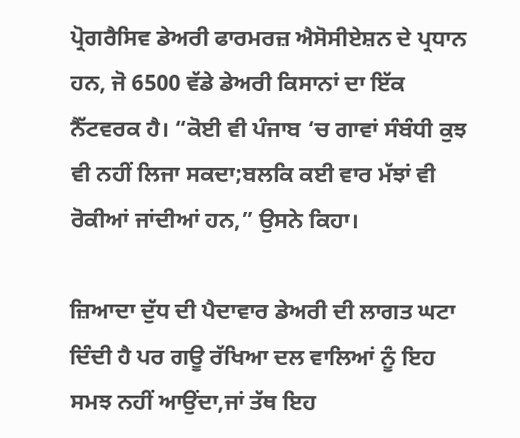ਪ੍ਰੋਗਰੈਸਿਵ ਡੇਅਰੀ ਫਾਰਮਰਜ਼ ਐਸੋਸੀਏਸ਼ਨ ਦੇ ਪ੍ਰਧਾਨ ਹਨ, ਜੋ 6500 ਵੱਡੇ ਡੇਅਰੀ ਕਿਸਾਨਾਂ ਦਾ ਇੱਕ ਨੈੱਟਵਰਕ ਹੈ। “ਕੋਈ ਵੀ ਪੰਜਾਬ ‘ਚ ਗਾਵਾਂ ਸੰਬੰਧੀ ਕੁਝ ਵੀ ਨਹੀਂ ਲਿਜਾ ਸਕਦਾ;ਬਲਕਿ ਕਈ ਵਾਰ ਮੱਝਾਂ ਵੀ ਰੋਕੀਆਂ ਜਾਂਦੀਆਂ ਹਨ,” ਉਸਨੇ ਕਿਹਾ।

ਜ਼ਿਆਦਾ ਦੁੱਧ ਦੀ ਪੈਦਾਵਾਰ ਡੇਅਰੀ ਦੀ ਲਾਗਤ ਘਟਾ ਦਿੰਦੀ ਹੈ ਪਰ ਗਊ ਰੱਖਿਆ ਦਲ ਵਾਲਿਆਂ ਨੂੰ ਇਹ ਸਮਝ ਨਹੀਂ ਆਉਂਦਾ,ਜਾਂ ਤੱਥ ਇਹ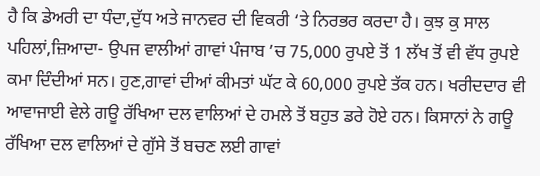ਹੈ ਕਿ ਡੇਅਰੀ ਦਾ ਧੰਦਾ,ਦੁੱਧ ਅਤੇ ਜਾਨਵਰ ਦੀ ਵਿਕਰੀ ‘ਤੇ ਨਿਰਭਰ ਕਰਦਾ ਹੈ। ਕੁਝ ਕੁ ਸਾਲ ਪਹਿਲਾਂ,ਜ਼ਿਆਦਾ- ਉਪਜ ਵਾਲੀਆਂ ਗਾਵਾਂ ਪੰਜਾਬ ’ਚ 75,000 ਰੁਪਏ ਤੋਂ 1 ਲੱਖ ਤੋਂ ਵੀ ਵੱਧ ਰੁਪਏ ਕਮਾ ਦਿੰਦੀਆਂ ਸਨ। ਹੁਣ,ਗਾਵਾਂ ਦੀਆਂ ਕੀਮਤਾਂ ਘੱਟ ਕੇ 60,000 ਰੁਪਏ ਤੱਕ ਹਨ। ਖਰੀਦਦਾਰ ਵੀ ਆਵਾਜਾਈ ਵੇਲੇ ਗਊ ਰੱਖਿਆ ਦਲ ਵਾਲਿਆਂ ਦੇ ਹਮਲੇ ਤੋਂ ਬਹੁਤ ਡਰੇ ਹੋਏ ਹਨ। ਕਿਸਾਨਾਂ ਨੇ ਗਊ ਰੱਖਿਆ ਦਲ ਵਾਲਿਆਂ ਦੇ ਗੁੱਸੇ ਤੋਂ ਬਚਣ ਲਈ ਗਾਵਾਂ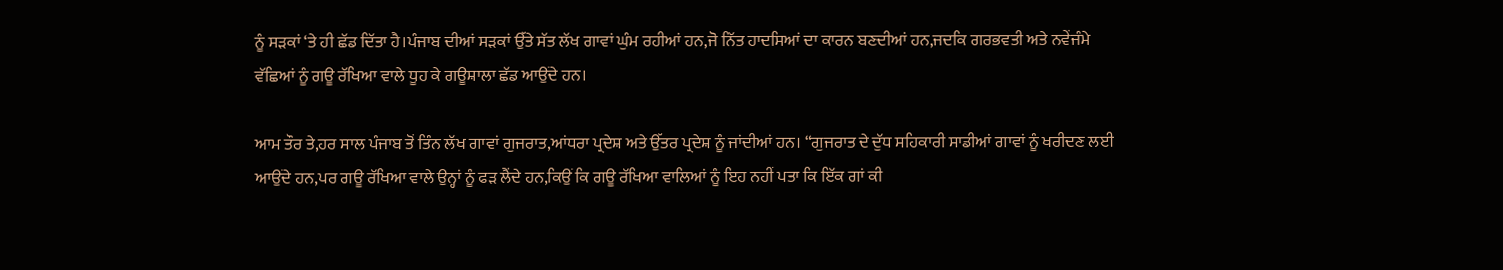ਨੂੰ ਸੜਕਾਂ ‘ਤੇ ਹੀ ਛੱਡ ਦਿੱਤਾ ਹੈ।ਪੰਜਾਬ ਦੀਆਂ ਸੜਕਾਂ ਉੱਤੇ ਸੱਤ ਲੱਖ ਗਾਵਾਂ ਘੁੰਮ ਰਹੀਆਂ ਹਨ,ਜੋ ਨਿੱਤ ਹਾਦਸਿਆਂ ਦਾ ਕਾਰਨ ਬਣਦੀਆਂ ਹਨ,ਜਦਕਿ ਗਰਭਵਤੀ ਅਤੇ ਨਵੇਂਜੰਮੇ ਵੱਛਿਆਂ ਨੂੰ ਗਊ ਰੱਖਿਆ ਵਾਲੇ ਧੂਹ ਕੇ ਗਊਸ਼ਾਲਾ ਛੱਡ ਆਉਂਦੇ ਹਨ।

ਆਮ ਤੌਰ ਤੇ,ਹਰ ਸਾਲ ਪੰਜਾਬ ਤੋਂ ਤਿੰਨ ਲੱਖ ਗਾਵਾਂ ਗੁਜਰਾਤ,ਆਂਧਰਾ ਪ੍ਰਦੇਸ਼ ਅਤੇ ਉੱਤਰ ਪ੍ਰਦੇਸ਼ ਨੂੰ ਜਾਂਦੀਆਂ ਹਨ। “ਗੁਜਰਾਤ ਦੇ ਦੁੱਧ ਸਹਿਕਾਰੀ ਸਾਡੀਆਂ ਗਾਵਾਂ ਨੂੰ ਖਰੀਦਣ ਲਈ ਆਉਂਦੇ ਹਨ,ਪਰ ਗਊ ਰੱਖਿਆ ਵਾਲੇ ਉਨ੍ਹਾਂ ਨੂੰ ਫੜ ਲੈਂਦੇ ਹਨ,ਕਿਉਂ ਕਿ ਗਊ ਰੱਖਿਆ ਵਾਲਿਆਂ ਨੂੰ ਇਹ ਨਹੀਂ ਪਤਾ ਕਿ ਇੱਕ ਗਾਂ ਕੀ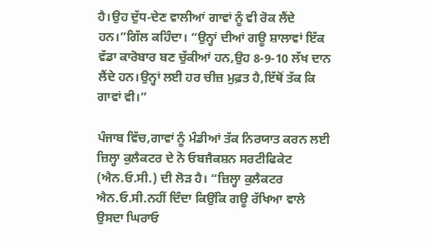ਹੈ।ਉਹ ਦੁੱਧ-ਦੇਣ ਵਾਲੀਆਂ ਗਾਵਾਂ ਨੂੰ ਵੀ ਰੋਕ ਲੈਂਦੇ ਹਨ।”ਗਿੱਲ ਕਹਿੰਦਾ। “ਉਨ੍ਹਾਂ ਦੀਆਂ ਗਊ ਸ਼ਾਲਾਵਾਂ ਇੱਕ ਵੱਡਾ ਕਾਰੋਬਾਰ ਬਣ ਚੁੱਕੀਆਂ ਹਨ,ਉਹ 8-9-10 ਲੱਖ ਦਾਨ ਲੈਂਦੇ ਹਨ।ਉਨ੍ਹਾਂ ਲਈ ਹਰ ਚੀਜ਼ ਮੁਫ਼ਤ ਹੈ,ਇੱਥੋਂ ਤੱਕ ਕਿ ਗਾਵਾਂ ਵੀ।”

ਪੰਜਾਬ ਵਿੱਚ,ਗਾਵਾਂ ਨੂੰ ਮੰਡੀਆਂ ਤੱਕ ਨਿਰਯਾਤ ਕਰਨ ਲਈ ਜ਼ਿਲ੍ਹਾ ਕੁਲੈਕਟਰ ਦੇ ਨੋ ਓਬਜੈਕਸ਼ਨ ਸਰਟੀਫਿਕੇਟ (ਐਨ.ਓ.ਸੀ.) ਦੀ ਲੋੜ ਹੈ। “ਜ਼ਿਲ੍ਹਾ ਕੁਲੈਕਟਰ ਐਨ.ਓ.ਸੀ.ਨਹੀਂ ਦਿੰਦਾ ਕਿਉਂਕਿ ਗਊ ਰੱਖਿਆ ਵਾਲੇ ਉਸਦਾ ਘਿਰਾਓ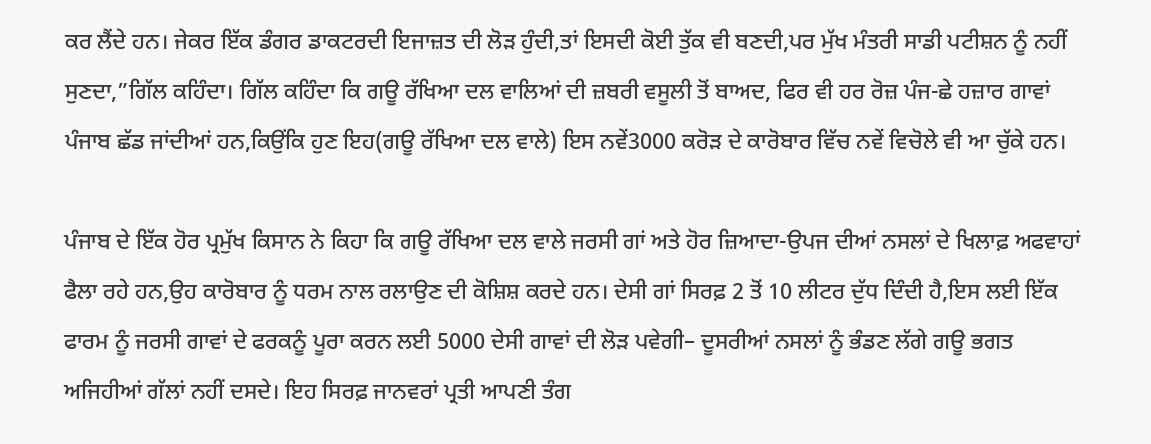ਕਰ ਲੈਂਦੇ ਹਨ। ਜੇਕਰ ਇੱਕ ਡੰਗਰ ਡਾਕਟਰਦੀ ਇਜਾਜ਼ਤ ਦੀ ਲੋੜ ਹੁੰਦੀ,ਤਾਂ ਇਸਦੀ ਕੋਈ ਤੁੱਕ ਵੀ ਬਣਦੀ,ਪਰ ਮੁੱਖ ਮੰਤਰੀ ਸਾਡੀ ਪਟੀਸ਼ਨ ਨੂੰ ਨਹੀਂ ਸੁਣਦਾ,”ਗਿੱਲ ਕਹਿੰਦਾ। ਗਿੱਲ ਕਹਿੰਦਾ ਕਿ ਗਊ ਰੱਖਿਆ ਦਲ ਵਾਲਿਆਂ ਦੀ ਜ਼ਬਰੀ ਵਸੂਲੀ ਤੋਂ ਬਾਅਦ, ਫਿਰ ਵੀ ਹਰ ਰੋਜ਼ ਪੰਜ-ਛੇ ਹਜ਼ਾਰ ਗਾਵਾਂ ਪੰਜਾਬ ਛੱਡ ਜਾਂਦੀਆਂ ਹਨ,ਕਿਉਂਕਿ ਹੁਣ ਇਹ(ਗਊ ਰੱਖਿਆ ਦਲ ਵਾਲੇ) ਇਸ ਨਵੇਂ3000 ਕਰੋੜ ਦੇ ਕਾਰੋਬਾਰ ਵਿੱਚ ਨਵੇਂ ਵਿਚੋਲੇ ਵੀ ਆ ਚੁੱਕੇ ਹਨ।

ਪੰਜਾਬ ਦੇ ਇੱਕ ਹੋਰ ਪ੍ਰਮੁੱਖ ਕਿਸਾਨ ਨੇ ਕਿਹਾ ਕਿ ਗਊ ਰੱਖਿਆ ਦਲ ਵਾਲੇ ਜਰਸੀ ਗਾਂ ਅਤੇ ਹੋਰ ਜ਼ਿਆਦਾ-ਉਪਜ ਦੀਆਂ ਨਸਲਾਂ ਦੇ ਖਿਲਾਫ਼ ਅਫਵਾਹਾਂ ਫੈਲਾ ਰਹੇ ਹਨ,ਉਹ ਕਾਰੋਬਾਰ ਨੂੰ ਧਰਮ ਨਾਲ ਰਲਾਉਣ ਦੀ ਕੋਸ਼ਿਸ਼ ਕਰਦੇ ਹਨ। ਦੇਸੀ ਗਾਂ ਸਿਰਫ਼ 2 ਤੋਂ 10 ਲੀਟਰ ਦੁੱਧ ਦਿੰਦੀ ਹੈ,ਇਸ ਲਈ ਇੱਕ ਫਾਰਮ ਨੂੰ ਜਰਸੀ ਗਾਵਾਂ ਦੇ ਫਰਕਨੂੰ ਪੂਰਾ ਕਰਨ ਲਈ 5000 ਦੇਸੀ ਗਾਵਾਂ ਦੀ ਲੋੜ ਪਵੇਗੀ– ਦੂਸਰੀਆਂ ਨਸਲਾਂ ਨੂੰ ਭੰਡਣ ਲੱਗੇ ਗਊ ਭਗਤ ਅਜਿਹੀਆਂ ਗੱਲਾਂ ਨਹੀਂ ਦਸਦੇ। ਇਹ ਸਿਰਫ਼ ਜਾਨਵਰਾਂ ਪ੍ਰਤੀ ਆਪਣੀ ਤੰਗ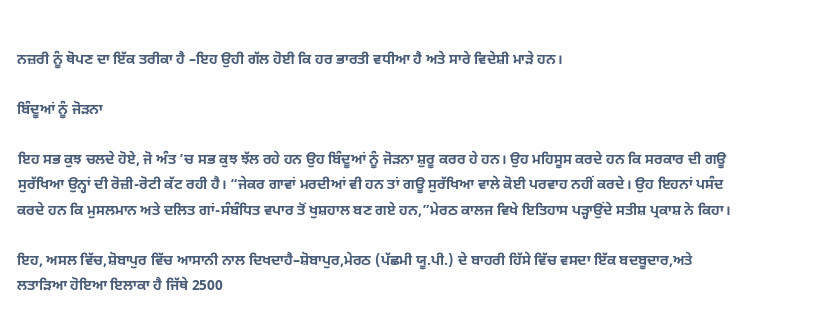ਨਜ਼ਰੀ ਨੂੰ ਥੋਪਣ ਦਾ ਇੱਕ ਤਰੀਕਾ ਹੈ –ਇਹ ਉਹੀ ਗੱਲ ਹੋਈ ਕਿ ਹਰ ਭਾਰਤੀ ਵਧੀਆ ਹੈ ਅਤੇ ਸਾਰੇ ਵਿਦੇਸ਼ੀ ਮਾੜੇ ਹਨ।

ਬਿੰਦੂਆਂ ਨੂੰ ਜੋੜਨਾ

ਇਹ ਸਭ ਕੁਝ ਚਲਦੇ ਹੋਏ, ਜੋ ਅੰਤ ’ਚ ਸਭ ਕੁਝ ਝੱਲ ਰਹੇ ਹਨ ਉਹ ਬਿੰਦੂਆਂ ਨੂੰ ਜੋੜਨਾ ਸ਼ੁਰੂ ਕਰਰ ਹੇ ਹਨ। ਉਹ ਮਹਿਸੂਸ ਕਰਦੇ ਹਨ ਕਿ ਸਰਕਾਰ ਦੀ ਗਊ ਸੁਰੱਖਿਆ ਉਨ੍ਹਾਂ ਦੀ ਰੋਜ਼ੀ-ਰੋਟੀ ਕੱਟ ਰਹੀ ਹੈ। “ਜੇਕਰ ਗਾਵਾਂ ਮਰਦੀਆਂ ਵੀ ਹਨ ਤਾਂ ਗਊ ਸੁਰੱਖਿਆ ਵਾਲੇ ਕੋਈ ਪਰਵਾਹ ਨਹੀਂ ਕਰਦੇ। ਉਹ ਇਹਨਾਂ ਪਸੰਦ ਕਰਦੇ ਹਨ ਕਿ ਮੁਸਲਮਾਨ ਅਤੇ ਦਲਿਤ ਗਾਂ-ਸੰਬੰਧਿਤ ਵਪਾਰ ਤੋਂ ਖੁਸ਼ਹਾਲ ਬਣ ਗਏ ਹਨ,”ਮੇਰਠ ਕਾਲਜ ਵਿਖੇ ਇਤਿਹਾਸ ਪੜ੍ਹਾਉਂਦੇ ਸਤੀਸ਼ ਪ੍ਰਕਾਸ਼ ਨੇ ਕਿਹਾ।

ਇਹ, ਅਸਲ ਵਿੱਚ,ਸ਼ੋਬਾਪੁਰ ਵਿੱਚ ਆਸਾਨੀ ਨਾਲ ਦਿਖਦਾਹੈ–ਸ਼ੋਬਾਪੁਰ,ਮੇਰਠ (ਪੱਛਮੀ ਯੂ.ਪੀ.) ਦੇ ਬਾਹਰੀ ਹਿੱਸੇ ਵਿੱਚ ਵਸਦਾ ਇੱਕ ਬਦਬੂਦਾਰ,ਅਤੇ ਲਤਾੜਿਆ ਹੋਇਆ ਇਲਾਕਾ ਹੈ ਜਿੱਥੇ 2500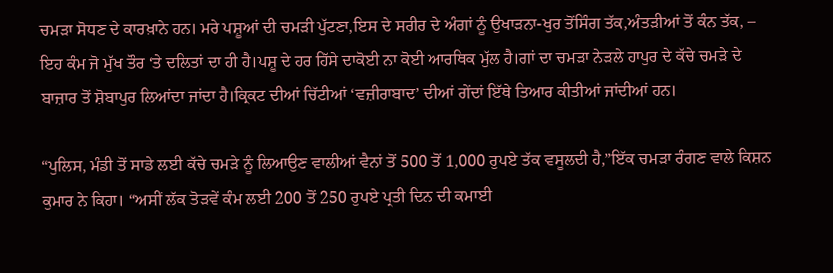ਚਮੜਾ ਸੋਧਣ ਦੇ ਕਾਰਖ਼ਾਨੇ ਹਨ। ਮਰੇ ਪਸ਼ੂਆਂ ਦੀ ਚਮੜੀ ਪੁੱਟਣਾ,ਇਸ ਦੇ ਸਰੀਰ ਦੇ ਅੰਗਾਂ ਨੂੰ ਉਖਾੜਨਾ-ਖੁਰ ਤੋਂਸਿੰਗ ਤੱਕ,ਅੰਤੜੀਆਂ ਤੋਂ ਕੰਨ ਤੱਕ, – ਇਹ ਕੰਮ ਜੋ ਮੁੱਖ ਤੌਰ ‘ਤੇ ਦਲਿਤਾਂ ਦਾ ਹੀ ਹੈ।ਪਸ਼ੂ ਦੇ ਹਰ ਹਿੱਸੇ ਦਾਕੋਈ ਨਾ ਕੋਈ ਆਰਥਿਕ ਮੁੱਲ ਹੈ।ਗਾਂ ਦਾ ਚਮੜਾ ਨੇੜਲੇ ਹਾਪੁਰ ਦੇ ਕੱਚੇ ਚਮੜੇ ਦੇ ਬਾਜ਼ਾਰ ਤੋਂ ਸ਼ੋਬਾਪੁਰ ਲਿਆਂਦਾ ਜਾਂਦਾ ਹੈ।ਕ੍ਰਿਕਟ ਦੀਆਂ ਚਿੱਟੀਆਂ ‘ਵਜ਼ੀਰਾਬਾਦ’ ਦੀਆਂ ਗੇਂਦਾਂ ਇੱਥੇ ਤਿਆਰ ਕੀਤੀਆਂ ਜਾਂਦੀਆਂ ਹਨ।

“ਪੁਲਿਸ, ਮੰਡੀ ਤੋਂ ਸਾਡੇ ਲਈ ਕੱਚੇ ਚਮੜੇ ਨੂੰ ਲਿਆਉਣ ਵਾਲੀਆਂ ਵੈਨਾਂ ਤੋਂ 500 ਤੋਂ 1,000 ਰੁਪਏ ਤੱਕ ਵਸੂਲਦੀ ਹੈ,”ਇੱਕ ਚਮੜਾ ਰੰਗਣ ਵਾਲੇ ਕਿਸ਼ਨ ਕੁਮਾਰ ਨੇ ਕਿਹਾ। “ਅਸੀਂ ਲੱਕ ਤੋੜਵੇਂ ਕੰਮ ਲਈ 200 ਤੋਂ 250 ਰੁਪਏ ਪ੍ਰਤੀ ਦਿਨ ਦੀ ਕਮਾਈ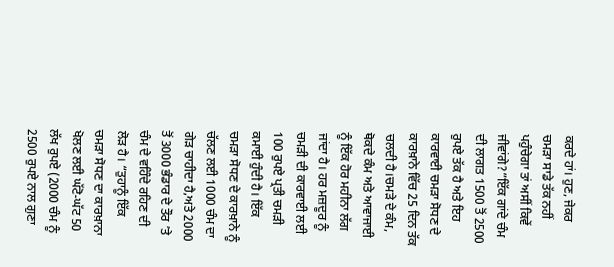ਕਰਦੇ ਹਾਂ। ਹੁਣ, ਜੇਕਰ ਚਮੜਾ ਸਾਡੇ ਤੱਕ ਨਹੀਂ ਪਹੁੰਚੇਗਾ ਤਾਂ ਅਸੀਂ ਕਿਵੇਂ ਜੀਵਾਂਗੇ?”ਇੱਕ ਗਾਂਦੇ ਚੰਮ ਦੀ ਲਾਗਤ 1500 ਤੋਂ 2500 ਰੁਪਏ ਤੱਕ ਹੈ ਅਤੇ ਇਹ ਕਾਰਵਾਈ ਚਮੜਾ ਸੋਧਣ ਦੇ ਕਾਰਖ਼ਾਨੇ ਵਿੱਚ 25 ਦਿਨ ਤੱਕ ਚਲਦੀ ਹੈ।ਚਮੜੇ ਦੇ ਕੰਮ, ਥੋਕਦੇ ਕੰਮ ਅਤੇ ਆਵਾਜਾਈ ਨੂੰ ਇੱਕ ਹੋਰ ਮਹੀਨਾ ਲੱਗ ਜਾਂਦਾ ਹੈ। ਹਰ ਮਜ਼ਦੂਰ ਨੂੰ ਚਮੜੀ ਦੀ ਕਾਰਵਾਈ ਲਈ 100 ਰੁਪਏ ਪ੍ਰਤੀ ਚਮੜੀ ਕਮਾਈ ਹੁੰਦੀ ਹੈ। ਇੱਕ ਚਮੜਾ ਸੋਧਣ ਦੇ ਕਾਰਖ਼ਾਨੇ ਨੂੰ ਚੱਲਣ ਲਈ 1000 ਚੰਮ ਦਾ ਗੇੜ ਚਾਹੀਦਾ ਹੈ,ਅਤੇ 2000 ਤੋਂ 3000 ਭੰਡਾਰ ਦੇ ਤੌਰ ’ਤੇ ਚੰਮ ਦੇ ਵਹਿੰਦੇ ਰਹਿਣ ਦੀ ਲੋੜ ਹੈ। “ਤੁਹਾਨੂੰ ਇੱਕ ਚਮੜਾ ਸੋਧਣ ਦਾ ਕਾਰਖ਼ਾਨਾ ਖੋਲਣ ਲਈ ਘੱਟੋ-ਘੱਟ 50 ਲੱਖ ਰੁਪਏ (2000 ਚੰਮ ਨੂੰ 2500 ਰੁਪਏ ਨਾਲ ਗੁਣਾ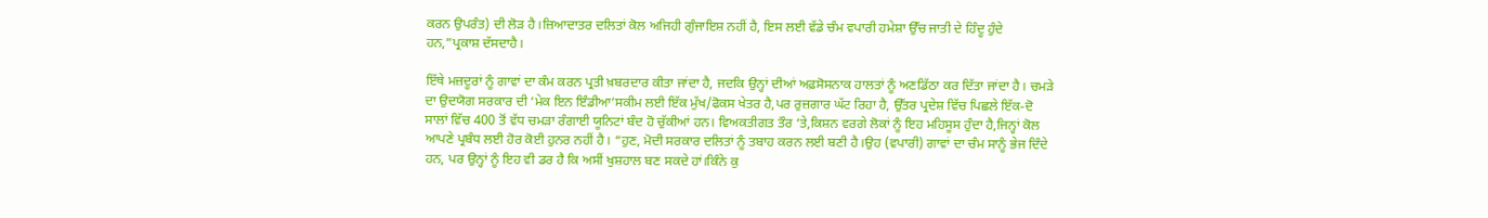ਕਰਨ ਉਪਰੰਤ) ਦੀ ਲੋੜ ਹੈ।ਜ਼ਿਆਦਾਤਰ ਦਲਿਤਾਂ ਕੋਲ ਅਜਿਹੀ ਗੁੰਜਾਇਸ਼ ਨਹੀਂ ਹੈ, ਇਸ ਲਈ ਵੱਡੇ ਚੰਮ ਵਪਾਰੀ ਹਮੇਸ਼ਾ ਉੱਚ ਜਾਤੀ ਦੇ ਹਿੰਦੂ ਹੁੰਦੇ ਹਨ,”ਪ੍ਰਕਾਸ਼ ਦੱਸਦਾਹੈ।

ਇੱਥੇ ਮਜ਼ਦੂਰਾਂ ਨੂੰ ਗਾਵਾਂ ਦਾ ਕੰਮ ਕਰਨ ਪ੍ਰਤੀ ਖ਼ਬਰਦਾਰ ਕੀਤਾ ਜਾਂਦਾ ਹੈ, ਜਦਕਿ ਉਨ੍ਹਾਂ ਦੀਆਂ ਅਫ਼ਸੋਸਨਾਕ ਹਾਲਤਾਂ ਨੂੰ ਅਣਡਿੱਠਾ ਕਰ ਦਿੱਤਾ ਜਾਂਦਾ ਹੈ। ਚਮੜੇ ਦਾ ਉਦਯੋਗ ਸਰਕਾਰ ਦੀ ‘ਮੇਕ ਇਨ ਇੰਡੀਆ’ਸਕੀਮ ਲਈ ਇੱਕ ਮੁੱਖ/ਫੋਕਸ ਖੇਤਰ ਹੈ,ਪਰ ਰੁਜ਼ਗਾਰ ਘੱਟ ਰਿਹਾ ਹੈ, ਉੱਤਰ ਪ੍ਰਦੇਸ਼ ਵਿੱਚ ਪਿਛਲੇ ਇੱਕ-ਦੋ ਸਾਲਾਂ ਵਿੱਚ 400 ਤੋਂ ਵੱਧ ਚਮੜਾ ਰੰਗਾਈ ਯੂਨਿਟਾਂ ਬੰਦ ਹੋ ਚੁੱਕੀਆਂ ਹਨ। ਵਿਅਕਤੀਗਤ ਤੌਰ ‘ਤੇ,ਕਿਸ਼ਨ ਵਰਗੇ ਲੋਕਾਂ ਨੂੰ ਇਹ ਮਹਿਸੂਸ ਹੁੰਦਾ ਹੈ,ਜਿਨ੍ਹਾਂ ਕੋਲ ਆਪਣੇ ਪ੍ਰਬੰਧ ਲਈ ਹੋਰ ਕੋਈ ਹੁਨਰ ਨਹੀਂ ਹੈ। “ਹੁਣ, ਮੋਦੀ ਸਰਕਾਰ ਦਲਿਤਾਂ ਨੂੰ ਤਬਾਹ ਕਰਨ ਲਈ ਬਣੀ ਹੈ।ਉਹ (ਵਪਾਰੀ) ਗਾਵਾਂ ਦਾ ਚੰਮ ਸਾਨੂੰ ਭੇਜ ਦਿੰਦੇ ਹਨ, ਪਰ ਉਨ੍ਹਾਂ ਨੂੰ ਇਹ ਵੀ ਡਰ ਹੈ ਕਿ ਅਸੀਂ ਖੁਸ਼ਹਾਲ ਬਣ ਸਕਦੇ ਹਾਂ।ਕਿੰਨੇ ਕੁ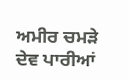ਅਮੀਰ ਚਮੜੇ ਦੇਵ ਪਾਰੀਆਂ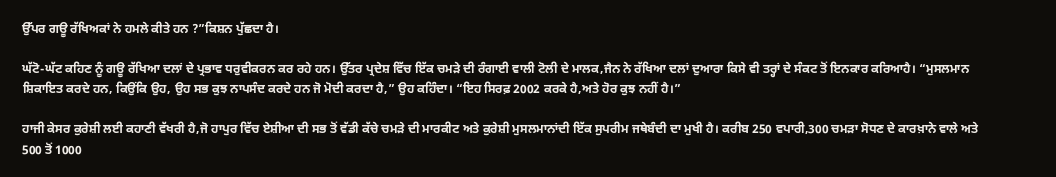ਉੱਪਰ ਗਊ ਰੱਖਿਅਕਾਂ ਨੇ ਹਮਲੇ ਕੀਤੇ ਹਨ ?”ਕਿਸ਼ਨ ਪੁੱਛਦਾ ਹੈ।

ਘੱਟੋ-ਘੱਟ ਕਹਿਣ ਨੂੰ ਗਊ ਰੱਖਿਆ ਦਲਾਂ ਦੇ ਪ੍ਰਭਾਵ ਧਰੁਵੀਕਰਨ ਕਰ ਰਹੇ ਹਨ। ਉੱਤਰ ਪ੍ਰਦੇਸ਼ ਵਿੱਚ ਇੱਕ ਚਮੜੇ ਦੀ ਰੰਗਾਈ ਵਾਲੀ ਟੋਲੀ ਦੇ ਮਾਲਕ,ਜੈਨ ਨੇ ਰੱਖਿਆ ਦਲਾਂ ਦੁਆਰਾ ਕਿਸੇ ਵੀ ਤਰ੍ਹਾਂ ਦੇ ਸੰਕਟ ਤੋਂ ਇਨਕਾਰ ਕਰਿਆਹੈ। “ਮੁਸਲਮਾਨ ਸ਼ਿਕਾਇਤ ਕਰਦੇ ਹਨ, ਕਿਉਂਕਿ ਉਹ, ਉਹ ਸਭ ਕੁਝ ਨਾਪਸੰਦ ਕਰਦੇ ਹਨ ਜੋ ਮੋਦੀ ਕਰਦਾ ਹੈ,” ਉਹ ਕਹਿੰਦਾ। “ਇਹ ਸਿਰਫ਼ 2002 ਕਰਕੇ ਹੈ,ਅਤੇ ਹੋਰ ਕੁਝ ਨਹੀਂ ਹੈ।”

ਹਾਜੀ ਕੇਸਰ ਕੁਰੇਸ਼ੀ ਲਈ ਕਹਾਣੀ ਵੱਖਰੀ ਹੈ,ਜੋ ਹਾਪੁਰ ਵਿੱਚ ਏਸ਼ੀਆ ਦੀ ਸਭ ਤੋਂ ਵੱਡੀ ਕੱਚੇ ਚਮੜੇ ਦੀ ਮਾਰਕੀਟ ਅਤੇ ਕੁਰੇਸ਼ੀ ਮੁਸਲਮਾਨਾਂਦੀ ਇੱਕ ਸੁਪਰੀਮ ਜਥੇਬੰਦੀ ਦਾ ਮੁਖੀ ਹੈ। ਕਰੀਬ 250 ਵਪਾਰੀ,300 ਚਮੜਾ ਸੋਧਣ ਦੇ ਕਾਰਖ਼ਾਨੇ ਵਾਲੇ ਅਤੇ 500 ਤੋਂ 1000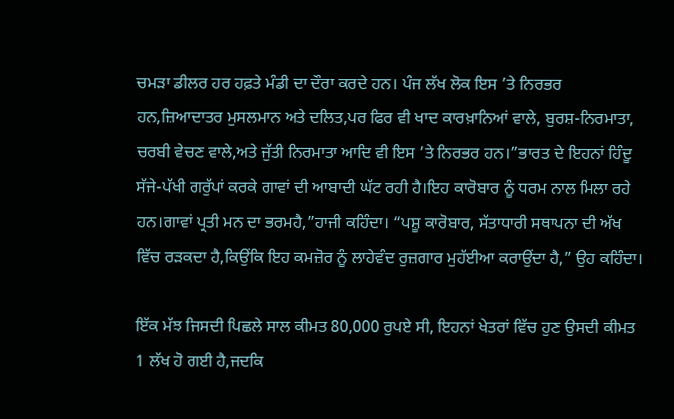ਚਮੜਾ ਡੀਲਰ ਹਰ ਹਫ਼ਤੇ ਮੰਡੀ ਦਾ ਦੌਰਾ ਕਰਦੇ ਹਨ। ਪੰਜ ਲੱਖ ਲੋਕ ਇਸ ’ਤੇ ਨਿਰਭਰ ਹਨ,ਜ਼ਿਆਦਾਤਰ ਮੁਸਲਮਾਨ ਅਤੇ ਦਲਿਤ,ਪਰ ਫਿਰ ਵੀ ਖਾਦ ਕਾਰਖ਼ਾਨਿਆਂ ਵਾਲੇ, ਬੁਰਸ਼-ਨਿਰਮਾਤਾ, ਚਰਬੀ ਵੇਚਣ ਵਾਲੇ,ਅਤੇ ਜੁੱਤੀ ਨਿਰਮਾਤਾ ਆਦਿ ਵੀ ਇਸ ’ਤੇ ਨਿਰਭਰ ਹਨ।”ਭਾਰਤ ਦੇ ਇਹਨਾਂ ਹਿੰਦੂ ਸੱਜੇ-ਪੱਖੀ ਗਰੁੱਪਾਂ ਕਰਕੇ ਗਾਵਾਂ ਦੀ ਆਬਾਦੀ ਘੱਟ ਰਹੀ ਹੈ।ਇਹ ਕਾਰੋਬਾਰ ਨੂੰ ਧਰਮ ਨਾਲ ਮਿਲਾ ਰਹੇ ਹਨ।ਗਾਵਾਂ ਪ੍ਰਤੀ ਮਨ ਦਾ ਭਰਮਹੈ,”ਹਾਜੀ ਕਹਿੰਦਾ। “ਪਸ਼ੂ ਕਾਰੋਬਾਰ, ਸੱਤਾਧਾਰੀ ਸਥਾਪਨਾ ਦੀ ਅੱਖ ਵਿੱਚ ਰੜਕਦਾ ਹੈ,ਕਿਉਂਕਿ ਇਹ ਕਮਜ਼ੋਰ ਨੂੰ ਲਾਹੇਵੰਦ ਰੁਜ਼ਗਾਰ ਮੁਹੱਈਆ ਕਰਾਉਂਦਾ ਹੈ,” ਉਹ ਕਹਿੰਦਾ।

ਇੱਕ ਮੱਝ ਜਿਸਦੀ ਪਿਛਲੇ ਸਾਲ ਕੀਮਤ 80,000 ਰੁਪਏ ਸੀ, ਇਹਨਾਂ ਖੇਤਰਾਂ ਵਿੱਚ ਹੁਣ ਉਸਦੀ ਕੀਮਤ 1 ਲੱਖ ਹੋ ਗਈ ਹੈ,ਜਦਕਿ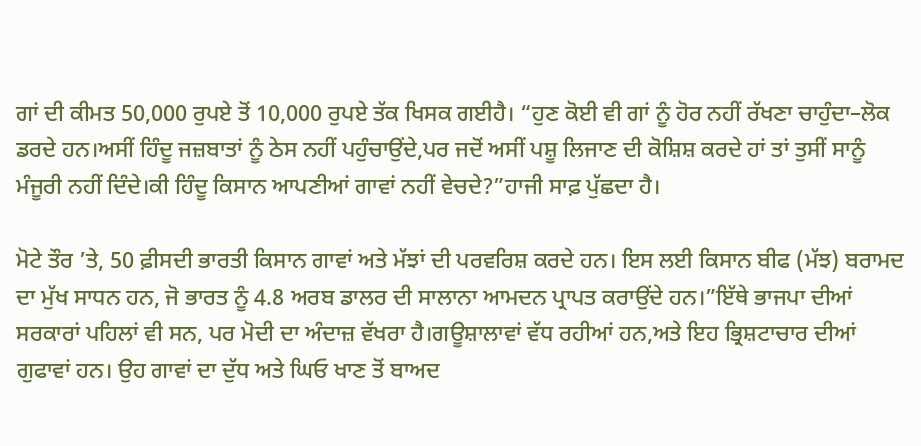ਗਾਂ ਦੀ ਕੀਮਤ 50,000 ਰੁਪਏ ਤੋਂ 10,000 ਰੁਪਏ ਤੱਕ ਖਿਸਕ ਗਈਹੈ। “ਹੁਣ ਕੋਈ ਵੀ ਗਾਂ ਨੂੰ ਹੋਰ ਨਹੀਂ ਰੱਖਣਾ ਚਾਹੁੰਦਾ–ਲੋਕ ਡਰਦੇ ਹਨ।ਅਸੀਂ ਹਿੰਦੂ ਜਜ਼ਬਾਤਾਂ ਨੂੰ ਠੇਸ ਨਹੀਂ ਪਹੁੰਚਾਉਂਦੇ,ਪਰ ਜਦੋਂ ਅਸੀਂ ਪਸ਼ੂ ਲਿਜਾਣ ਦੀ ਕੋਸ਼ਿਸ਼ ਕਰਦੇ ਹਾਂ ਤਾਂ ਤੁਸੀਂ ਸਾਨੂੰ ਮੰਜੂਰੀ ਨਹੀਂ ਦਿੰਦੇ।ਕੀ ਹਿੰਦੂ ਕਿਸਾਨ ਆਪਣੀਆਂ ਗਾਵਾਂ ਨਹੀਂ ਵੇਚਦੇ?”ਹਾਜੀ ਸਾਫ਼ ਪੁੱਛਦਾ ਹੈ।

ਮੋਟੇ ਤੌਰ ’ਤੇ, 50 ਫ਼ੀਸਦੀ ਭਾਰਤੀ ਕਿਸਾਨ ਗਾਵਾਂ ਅਤੇ ਮੱਝਾਂ ਦੀ ਪਰਵਰਿਸ਼ ਕਰਦੇ ਹਨ। ਇਸ ਲਈ ਕਿਸਾਨ ਬੀਫ (ਮੱਝ) ਬਰਾਮਦ ਦਾ ਮੁੱਖ ਸਾਧਨ ਹਨ, ਜੋ ਭਾਰਤ ਨੂੰ 4.8 ਅਰਬ ਡਾਲਰ ਦੀ ਸਾਲਾਨਾ ਆਮਦਨ ਪ੍ਰਾਪਤ ਕਰਾਉਂਦੇ ਹਨ।”ਇੱਥੇ ਭਾਜਪਾ ਦੀਆਂ ਸਰਕਾਰਾਂ ਪਹਿਲਾਂ ਵੀ ਸਨ, ਪਰ ਮੋਦੀ ਦਾ ਅੰਦਾਜ਼ ਵੱਖਰਾ ਹੈ।ਗਊਸ਼ਾਲਾਵਾਂ ਵੱਧ ਰਹੀਆਂ ਹਨ,ਅਤੇ ਇਹ ਭ੍ਰਿਸ਼ਟਾਚਾਰ ਦੀਆਂ ਗੁਫਾਵਾਂ ਹਨ। ਉਹ ਗਾਵਾਂ ਦਾ ਦੁੱਧ ਅਤੇ ਘਿਓ ਖਾਣ ਤੋਂ ਬਾਅਦ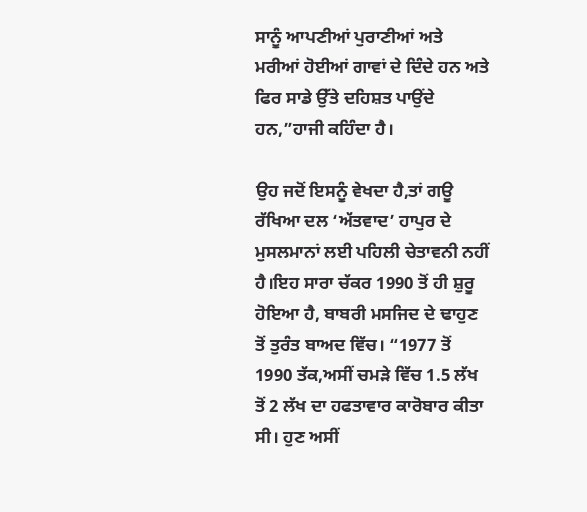ਸਾਨੂੰ ਆਪਣੀਆਂ ਪੁਰਾਣੀਆਂ ਅਤੇ ਮਰੀਆਂ ਹੋਈਆਂ ਗਾਵਾਂ ਦੇ ਦਿੰਦੇ ਹਨ ਅਤੇ ਫਿਰ ਸਾਡੇ ਉੱਤੇ ਦਹਿਸ਼ਤ ਪਾਉਂਦੇ ਹਨ,”ਹਾਜੀ ਕਹਿੰਦਾ ਹੈ।

ਉਹ ਜਦੋਂ ਇਸਨੂੰ ਵੇਖਦਾ ਹੈ,ਤਾਂ ਗਊ ਰੱਖਿਆ ਦਲ ‘ਅੱਤਵਾਦ’ ਹਾਪੁਰ ਦੇ ਮੁਸਲਮਾਨਾਂ ਲਈ ਪਹਿਲੀ ਚੇਤਾਵਨੀ ਨਹੀਂ ਹੈ।ਇਹ ਸਾਰਾ ਚੱਕਰ 1990 ਤੋਂ ਹੀ ਸ਼ੁਰੂ ਹੋਇਆ ਹੈ, ਬਾਬਰੀ ਮਸਜਿਦ ਦੇ ਢਾਹੁਣ ਤੋਂ ਤੁਰੰਤ ਬਾਅਦ ਵਿੱਚ। “1977 ਤੋਂ 1990 ਤੱਕ,ਅਸੀਂ ਚਮੜੇ ਵਿੱਚ 1.5 ਲੱਖ ਤੋਂ 2 ਲੱਖ ਦਾ ਹਫਤਾਵਾਰ ਕਾਰੋਬਾਰ ਕੀਤਾ ਸੀ। ਹੁਣ ਅਸੀਂ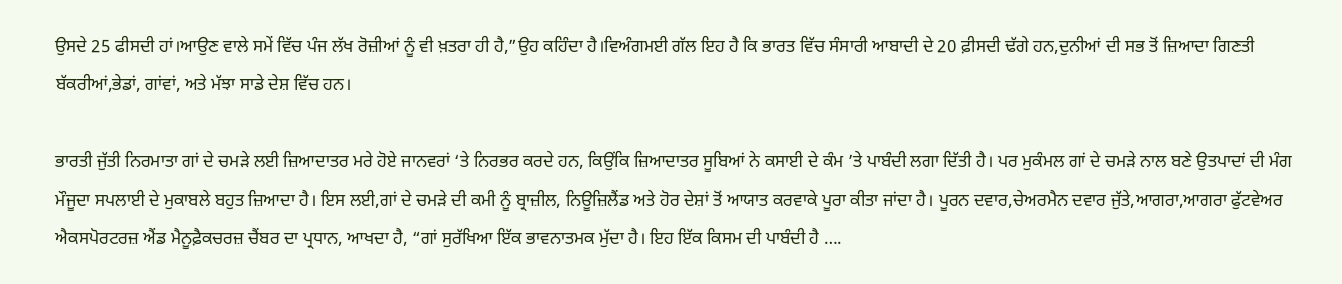ਉਸਦੇ 25 ਫੀਸਦੀ ਹਾਂ।ਆਉਣ ਵਾਲੇ ਸਮੇਂ ਵਿੱਚ ਪੰਜ ਲੱਖ ਰੋਜ਼ੀਆਂ ਨੂੰ ਵੀ ਖ਼ਤਰਾ ਹੀ ਹੈ,”ਉਹ ਕਹਿੰਦਾ ਹੈ।ਵਿਅੰਗਮਈ ਗੱਲ ਇਹ ਹੈ ਕਿ ਭਾਰਤ ਵਿੱਚ ਸੰਸਾਰੀ ਆਬਾਦੀ ਦੇ 20 ਫ਼ੀਸਦੀ ਢੱਗੇ ਹਨ,ਦੁਨੀਆਂ ਦੀ ਸਭ ਤੋਂ ਜ਼ਿਆਦਾ ਗਿਣਤੀ ਬੱਕਰੀਆਂ,ਭੇਡਾਂ, ਗਾਂਵਾਂ, ਅਤੇ ਮੱਝਾ ਸਾਡੇ ਦੇਸ਼ ਵਿੱਚ ਹਨ।

ਭਾਰਤੀ ਜੁੱਤੀ ਨਿਰਮਾਤਾ ਗਾਂ ਦੇ ਚਮੜੇ ਲਈ ਜ਼ਿਆਦਾਤਰ ਮਰੇ ਹੋਏ ਜਾਨਵਰਾਂ ‘ਤੇ ਨਿਰਭਰ ਕਰਦੇ ਹਨ, ਕਿਉਂਕਿ ਜ਼ਿਆਦਾਤਰ ਸੂਬਿਆਂ ਨੇ ਕਸਾਈ ਦੇ ਕੰਮ ’ਤੇ ਪਾਬੰਦੀ ਲਗਾ ਦਿੱਤੀ ਹੈ। ਪਰ ਮੁਕੰਮਲ ਗਾਂ ਦੇ ਚਮੜੇ ਨਾਲ ਬਣੇ ਉਤਪਾਦਾਂ ਦੀ ਮੰਗ ਮੌਜੂਦਾ ਸਪਲਾਈ ਦੇ ਮੁਕਾਬਲੇ ਬਹੁਤ ਜ਼ਿਆਦਾ ਹੈ। ਇਸ ਲਈ,ਗਾਂ ਦੇ ਚਮੜੇ ਦੀ ਕਮੀ ਨੂੰ ਬ੍ਰਾਜ਼ੀਲ, ਨਿਊਜ਼ਿਲੈਂਡ ਅਤੇ ਹੋਰ ਦੇਸ਼ਾਂ ਤੋਂ ਆਯਾਤ ਕਰਵਾਕੇ ਪੂਰਾ ਕੀਤਾ ਜਾਂਦਾ ਹੈ। ਪੂਰਨ ਦਵਾਰ,ਚੇਅਰਮੈਨ ਦਵਾਰ ਜੁੱਤੇ,ਆਗਰਾ,ਆਗਰਾ ਫੁੱਟਵੇਅਰ ਐਕਸਪੋਰਟਰਜ਼ ਐਂਡ ਮੈਨੂਫ਼ੈਕਚਰਜ਼ ਚੈਂਬਰ ਦਾ ਪ੍ਰਧਾਨ, ਆਖਦਾ ਹੈ, “ਗਾਂ ਸੁਰੱਖਿਆ ਇੱਕ ਭਾਵਨਾਤਮਕ ਮੁੱਦਾ ਹੈ। ਇਹ ਇੱਕ ਕਿਸਮ ਦੀ ਪਾਬੰਦੀ ਹੈ ….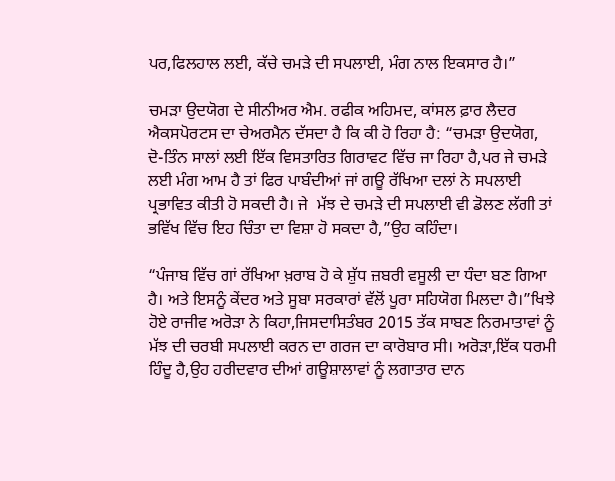ਪਰ,ਫਿਲਹਾਲ ਲਈ, ਕੱਚੇ ਚਮੜੇ ਦੀ ਸਪਲਾਈ, ਮੰਗ ਨਾਲ ਇਕਸਾਰ ਹੈ।”

ਚਮੜਾ ਉਦਯੋਗ ਦੇ ਸੀਨੀਅਰ ਐਮ. ਰਫੀਕ ਅਹਿਮਦ, ਕਾਂਸਲ ਫ਼ਾਰ ਲੈਦਰ ਐਕਸਪੋਰਟਸ ਦਾ ਚੇਅਰਮੈਨ ਦੱਸਦਾ ਹੈ ਕਿ ਕੀ ਹੋ ਰਿਹਾ ਹੈ: “ਚਮੜਾ ਉਦਯੋਗ, ਦੋ-ਤਿੰਨ ਸਾਲਾਂ ਲਈ ਇੱਕ ਵਿਸਤਾਰਿਤ ਗਿਰਾਵਟ ਵਿੱਚ ਜਾ ਰਿਹਾ ਹੈ,ਪਰ ਜੇ ਚਮੜੇ ਲਈ ਮੰਗ ਆਮ ਹੈ ਤਾਂ ਫਿਰ ਪਾਬੰਦੀਆਂ ਜਾਂ ਗਊ ਰੱਖਿਆ ਦਲਾਂ ਨੇ ਸਪਲਾਈ ਪ੍ਰਭਾਵਿਤ ਕੀਤੀ ਹੋ ਸਕਦੀ ਹੈ। ਜੇ  ਮੱਝ ਦੇ ਚਮੜੇ ਦੀ ਸਪਲਾਈ ਵੀ ਡੋਲਣ ਲੱਗੀ ਤਾਂ ਭਵਿੱਖ ਵਿੱਚ ਇਹ ਚਿੰਤਾ ਦਾ ਵਿਸ਼ਾ ਹੋ ਸਕਦਾ ਹੈ,”ਉਹ ਕਹਿੰਦਾ।

“ਪੰਜਾਬ ਵਿੱਚ ਗਾਂ ਰੱਖਿਆ ਖ਼ਰਾਬ ਹੋ ਕੇ ਸ਼ੁੱਧ ਜ਼ਬਰੀ ਵਸੂਲੀ ਦਾ ਧੰਦਾ ਬਣ ਗਿਆ ਹੈ। ਅਤੇ ਇਸਨੂੰ ਕੇਂਦਰ ਅਤੇ ਸੂਬਾ ਸਰਕਾਰਾਂ ਵੱਲੋਂ ਪੂਰਾ ਸਹਿਯੋਗ ਮਿਲਦਾ ਹੈ।”ਖਿਝੇ ਹੋਏ ਰਾਜੀਵ ਅਰੋੜਾ ਨੇ ਕਿਹਾ,ਜਿਸਦਾਸਿਤੰਬਰ 2015 ਤੱਕ ਸਾਬਣ ਨਿਰਮਾਤਾਵਾਂ ਨੂੰ ਮੱਝ ਦੀ ਚਰਬੀ ਸਪਲਾਈ ਕਰਨ ਦਾ ਗਰਜ ਦਾ ਕਾਰੋਬਾਰ ਸੀ। ਅਰੋੜਾ,ਇੱਕ ਧਰਮੀ ਹਿੰਦੂ ਹੈ,ਉਹ ਹਰੀਦਵਾਰ ਦੀਆਂ ਗਊਸ਼ਾਲਾਵਾਂ ਨੂੰ ਲਗਾਤਾਰ ਦਾਨ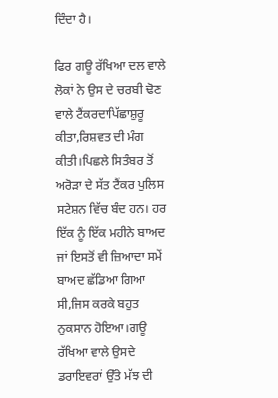ਦਿੰਦਾ ਹੈ।

ਫਿਰ ਗਊ ਰੱਖਿਆ ਦਲ ਵਾਲੇ ਲੋਕਾਂ ਨੇ ਉਸ ਦੇ ਚਰਬੀ ਢੋਣ ਵਾਲੇ ਟੈਂਕਰਦਾਪਿੱਛਾਸ਼ੁਰੂ ਕੀਤਾ,ਰਿਸ਼ਵਤ ਦੀ ਮੰਗ ਕੀਤੀ।ਪਿਛਲੇ ਸਿਤੰਬਰ ਤੋਂ ਅਰੋੜਾ ਦੇ ਸੱਤ ਟੈਂਕਰ ਪੁਲਿਸ ਸਟੇਸ਼ਨ ਵਿੱਚ ਬੰਦ ਹਨ। ਹਰ ਇੱਕ ਨੂੰ ਇੱਕ ਮਹੀਨੇ ਬਾਅਦ ਜਾਂ ਇਸਤੋਂ ਵੀ ਜ਼ਿਆਦਾ ਸਮੇਂ ਬਾਅਦ ਛੱਡਿਆ ਗਿਆ ਸੀ,ਜਿਸ ਕਰਕੇ ਬਹੁਤ ਨੁਕਸਾਨ ਹੋਇਆ।ਗਊ ਰੱਖਿਆ ਵਾਲੇ ਉਸਦੇ ਡਰਾਇਵਰਾਂ ਉੱਤੇ ਮੱਝ ਦੀ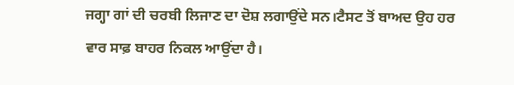ਜਗ੍ਹਾ ਗਾਂ ਦੀ ਚਰਬੀ ਲਿਜਾਣ ਦਾ ਦੋਸ਼ ਲਗਾਉਂਦੇ ਸਨ।ਟੈਸਟ ਤੋਂ ਬਾਅਦ ਉਹ ਹਰ ਵਾਰ ਸਾਫ਼ ਬਾਹਰ ਨਿਕਲ ਆਉਂਦਾ ਹੈ।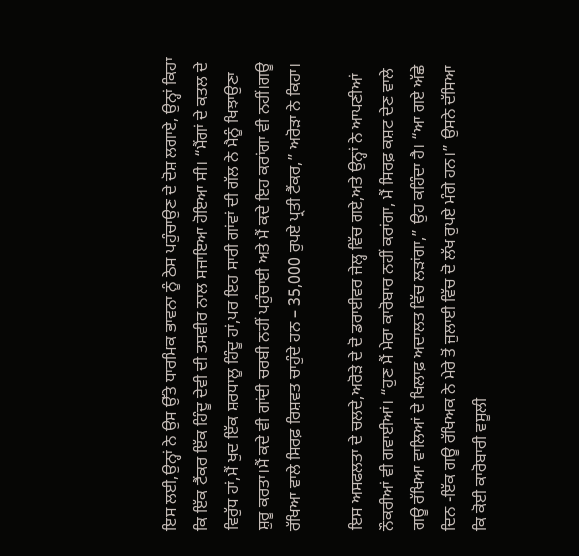ਇਸ ਲਈ,ਉਨ੍ਹਾਂ ਨੇ ਉਸ ਉੱਤੇ ਧਾਰਮਿਕ ਭਾਵਨਾ ਨੂੰ ਠੇਸ ਪਹੁੰਚਾਉਣ ਦੇ ਦੋਸ਼ ਲਗਾਏ, ਉਨ੍ਹਾਂ ਕਿਹਾ ਕਿ ਇੱਕ ਟੈਂਕਰ ਇੱਕ ਹਿੰਦੂ ਦੇਵੀ ਦੀ ਤਸਵੀਰ ਨਾਲ ਸਜਾਇਆ ਹੋਇਆ ਸੀ। “ਮੈਂਗਾਂ ਦੇ ਕਤਲ ਦੇ ਵਿਰੁੱਧ ਹਾਂ,ਮੈਂ ਖੁਦ ਇੱਕ ਸ਼ਰਧਾਲੂ ਹਿੰਦੂ ਹਾਂ,ਪਰ ਇਹ ਸਾਰੀ ਗਾਂਵਾਂ ਦੀ ਗੱਲ ਨੇ ਮੈਨੂੰ ਖਿਝਾਉਣਾ ਸ਼ੁਰੂ ਕਰਤਾ।ਮੈਂ ਕਦੇ ਵੀ ਗਾਂਦੀ ਚਰਬੀ ਨਹੀਂ ਪਹੁੰਚਾਈ ਅਤੇ ਮੈਂ ਕਦੇ ਇਹ ਕਰਾਂਗਾ ਵੀ ਨਹੀਂ।ਗਊ ਰੱਖਿਆ ਵਾਲੇ ਸਿਰਫ਼ ਰਿਸ਼ਵਤ ਚਾਹੁੰਦੇ ਹਨ – 35,000 ਰੁਪਏ ਪ੍ਰਤੀ ਟੈਂਕਰ,” ਅਰੋੜਾ ਨੇ ਕਿਹਾ।

ਇਸ ਅਸਫਲਤਾ ਦੇ ਚਲਦੇ,ਅਰੋੜੇ ਦੇ ਦੋ ਡਰਾਈਵਰ ਜੇਲ੍ਹ ਵਿੱਚ ਗਏ,ਅਤੇ ਉਨ੍ਹਾਂ ਨੇ ਆਪਣੀਆਂ ਨੌਕਰੀਆਂ ਵੀ ਗਵਾਈਆਂ। “ਹੁਣ ਮੈਂ ਮੇਰਾ ਕਾਰੋਬਾਰ ਨਹੀਂ ਕਰਾਂਗਾ, ਮੈਂ ਸਿਰਫ਼ ਕਸ਼ਟ ਦੇਣ ਵਾਲੇ ਗਊ ਰੱਖਿਆ ਵਾਲਿਆਂ ਦੇ ਖਿਲਾਫ਼ ਅਦਾਲਤ ਵਿੱਚ ਲੜਾਂਗਾ,” ਉਹ ਕਹਿੰਦਾ ਹੈ। “ਆ ਗਏ ਅੱਛੇ ਦਿਨ -ਇੱਕ ਗਊ ਰੱਖਿਅਕ ਨੇ ਮੇਰੇ ਤੋਂ ਜੁਲਾਈ ਵਿੱਚ ਦੋ ਲੱਖ ਰੁਪਏ ਮੰਗੇ ਹਨ।” ਉਸਨੇ ਦੱਸਿਆ ਕਿ ਕੋਈ ਕਾਰੋਬਾਰੀ ਵਸੂਲੀ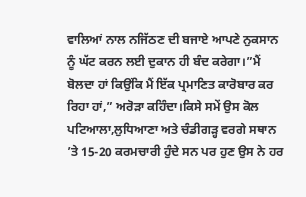ਵਾਲਿਆਂ ਨਾਲ ਨਜਿੱਠਣ ਦੀ ਬਜਾਏ ਆਪਣੇ ਨੁਕਸਾਨ ਨੂੰ ਘੱਟ ਕਰਨ ਲਈ ਦੁਕਾਨ ਹੀ ਬੰਦ ਕਰੇਗਾ।”ਮੈਂ ਬੋਲਦਾ ਹਾਂ ਕਿਉਂਕਿ ਮੈਂ ਇੱਕ ਪ੍ਰਮਾਣਿਤ ਕਾਰੋਬਾਰ ਕਰ ਰਿਹਾ ਹਾਂ,” ਅਰੋੜਾ ਕਹਿੰਦਾ।ਕਿਸੇ ਸਮੇਂ ਉਸ ਕੋਲ ਪਟਿਆਲਾ,ਲੁਧਿਆਣਾ ਅਤੇ ਚੰਡੀਗੜ੍ਹ ਵਰਗੇ ਸਥਾਨ ’ਤੇ 15-20 ਕਰਮਚਾਰੀ ਹੁੰਦੇ ਸਨ ਪਰ ਹੁਣ ਉਸ ਨੇ ਹਰ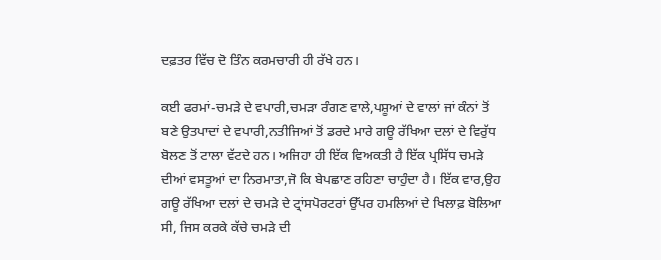ਦਫ਼ਤਰ ਵਿੱਚ ਦੋ ਤਿੰਨ ਕਰਮਚਾਰੀ ਹੀ ਰੱਖੇ ਹਨ।

ਕਈ ਫਰਮਾਂ-ਚਮੜੇ ਦੇ ਵਪਾਰੀ,ਚਮੜਾ ਰੰਗਣ ਵਾਲੇ,ਪਸ਼ੂਆਂ ਦੇ ਵਾਲਾਂ ਜਾਂ ਕੰਨਾਂ ਤੋਂ ਬਣੇ ਉਤਪਾਦਾਂ ਦੇ ਵਪਾਰੀ,ਨਤੀਜਿਆਂ ਤੋਂ ਡਰਦੇ ਮਾਰੇ ਗਊ ਰੱਖਿਆ ਦਲਾਂ ਦੇ ਵਿਰੁੱਧ ਬੋਲਣ ਤੋਂ ਟਾਲਾ ਵੱਟਦੇ ਹਨ। ਅਜਿਹਾ ਹੀ ਇੱਕ ਵਿਅਕਤੀ ਹੈ ਇੱਕ ਪ੍ਰਸਿੱਧ ਚਮੜੇ ਦੀਆਂ ਵਸਤੂਆਂ ਦਾ ਨਿਰਮਾਤਾ,ਜੋ ਕਿ ਬੇਪਛਾਣ ਰਹਿਣਾ ਚਾਹੁੰਦਾ ਹੈ। ਇੱਕ ਵਾਰ,ਉਹ ਗਊ ਰੱਖਿਆ ਦਲਾਂ ਦੇ ਚਮੜੇ ਦੇ ਟ੍ਰਾਂਸਪੋਰਟਰਾਂ ਉੱਪਰ ਹਮਲਿਆਂ ਦੇ ਖਿਲਾਫ਼ ਬੋਲਿਆ ਸੀ, ਜਿਸ ਕਰਕੇ ਕੱਚੇ ਚਮੜੇ ਦੀ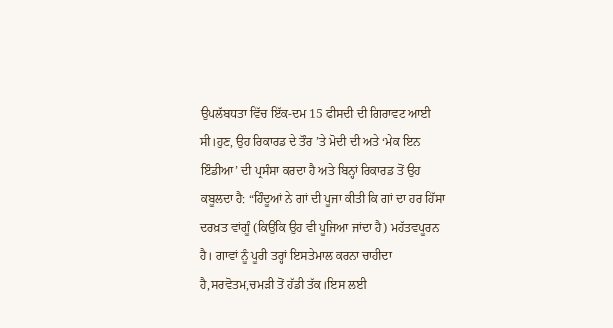ਉਪਲੱਬਧਤਾ ਵਿੱਚ ਇੱਕ-ਦਮ 15 ਫੀਸਦੀ ਦੀ ਗਿਰਾਵਟ ਆਈ ਸੀ।ਹੁਣ, ਉਹ ਰਿਕਾਰਡ ਦੇ ਤੌਰ ’ਤੇ ਮੋਦੀ ਦੀ ਅਤੇ ‘ਮੇਕ ਇਨ ਇੰਡੀਆ’ ਦੀ ਪ੍ਰਸੰਸਾ ਕਰਦਾ ਹੈ ਅਤੇ ਬਿਨ੍ਹਾਂ ਰਿਕਾਰਡ ਤੋਂ ਉਹ ਕਬੂਲਦਾ ਹੈ: “ਹਿੰਦੂਆਂ ਨੇ ਗਾਂ ਦੀ ਪੂਜਾ ਕੀਤੀ ਕਿ ਗਾਂ ਦਾ ਹਰ ਹਿੱਸਾ ਦਰਖ਼ਤ ਵਾਂਗੂੰ (ਕਿਉਂਕਿ ਉਹ ਵੀ ਪੂਜਿਆ ਜਾਂਦਾ ਹੈ) ਮਹੱਤਵਪੂਰਨ ਹੈ। ਗਾਵਾਂ ਨੂੰ ਪੂਰੀ ਤਰ੍ਹਾਂ ਇਸਤੇਮਾਲ ਕਰਨਾ ਚਾਹੀਦਾ ਹੈ,ਸਰਵੋਤਮ,ਚਮੜੀ ਤੋਂ ਹੱਡੀ ਤੱਕ।ਇਸ ਲਈ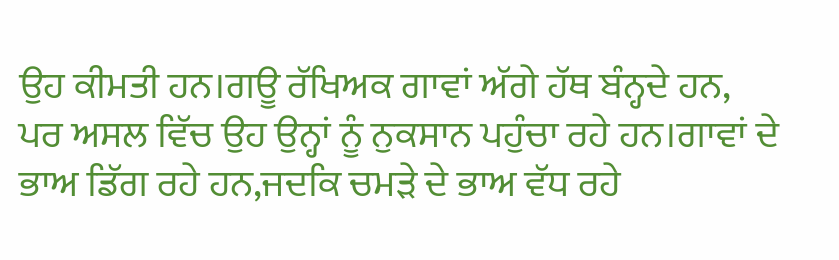ਉਹ ਕੀਮਤੀ ਹਨ।ਗਊ ਰੱਖਿਅਕ ਗਾਵਾਂ ਅੱਗੇ ਹੱਥ ਬੰਨ੍ਹਦੇ ਹਨ, ਪਰ ਅਸਲ ਵਿੱਚ ਉਹ ਉਨ੍ਹਾਂ ਨੂੰ ਨੁਕਸਾਨ ਪਹੁੰਚਾ ਰਹੇ ਹਨ।ਗਾਵਾਂ ਦੇ ਭਾਅ ਡਿੱਗ ਰਹੇ ਹਨ,ਜਦਕਿ ਚਮੜੇ ਦੇ ਭਾਅ ਵੱਧ ਰਹੇ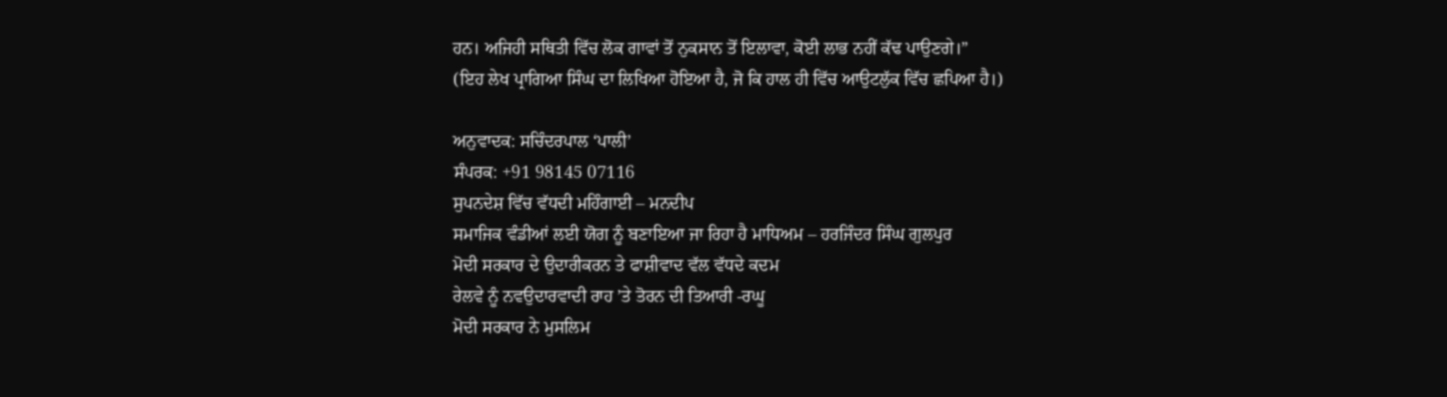ਹਨ। ਅਜਿਹੀ ਸਥਿਤੀ ਵਿੱਚ ਲੋਕ ਗਾਵਾਂ ਤੋਂ ਨੁਕਸਾਨ ਤੋਂ ਇਲਾਵਾ, ਕੋਈ ਲਾਭ ਨਹੀਂ ਕੱਢ ਪਾਉਣਗੇ।”
(ਇਹ ਲੇਖ ਪ੍ਰਾਗਿਆ ਸਿੰਘ ਦਾ ਲਿਖਿਆ ਹੋਇਆ ਹੈ, ਜੋ ਕਿ ਹਾਲ ਹੀ ਵਿੱਚ ਆਉਟਲੁੱਕ ਵਿੱਚ ਛਪਿਆ ਹੈ।)

ਅਨੁਵਾਦਕ: ਸਚਿੰਦਰਪਾਲ ‘ਪਾਲੀ’
ਸੰਪਰਕ: +91 98145 07116
ਸੁਪਨਦੇਸ਼ ਵਿੱਚ ਵੱਧਦੀ ਮਹਿੰਗਾਈ – ਮਨਦੀਪ
ਸਮਾਜਿਕ ਵੰਡੀਆਂ ਲਈ ਯੋਗ ਨੂੰ ਬਣਾਇਆ ਜਾ ਰਿਹਾ ਹੈ ਮਾਧਿਅਮ – ਹਰਜਿੰਦਰ ਸਿੰਘ ਗੁਲਪੁਰ
ਮੋਦੀ ਸਰਕਾਰ ਦੇ ਉਦਾਰੀਕਰਨ ਤੇ ਫਾਸ਼ੀਵਾਦ ਵੱਲ ਵੱਧਦੇ ਕਦਮ
ਰੇਲਵੇ ਨੂੰ ਨਵਉਦਾਰਵਾਦੀ ਰਾਹ ’ਤੇ ਤੋਰਨ ਦੀ ਤਿਆਰੀ -ਰਘੂ
ਮੋਦੀ ਸਰਕਾਰ ਨੇ ਮੁਸਲਿਮ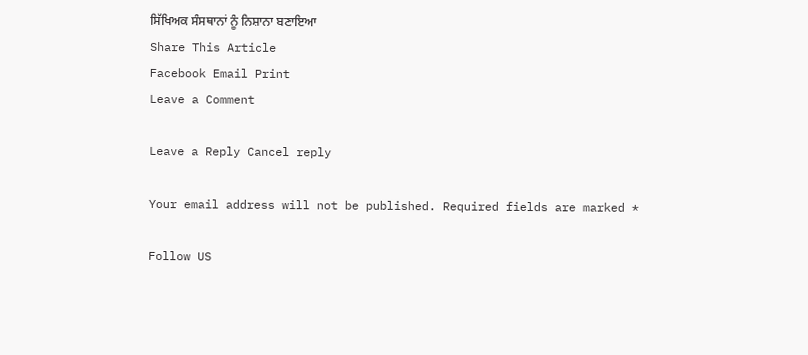ਸਿੱਖਿਅਕ ਸੰਸਥਾਨਾਂ ਨੂੰ ਨਿਸ਼ਾਨਾ ਬਣਾਇਆ
Share This Article
Facebook Email Print
Leave a Comment

Leave a Reply Cancel reply

Your email address will not be published. Required fields are marked *

Follow US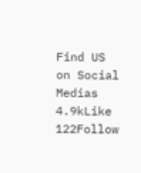Find US on Social Medias
4.9kLike
122Follow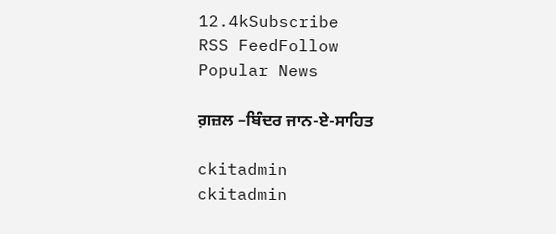12.4kSubscribe
RSS FeedFollow
Popular News

ਗ਼ਜ਼ਲ –ਬਿੰਦਰ ਜਾਨ-ਏ-ਸਾਹਿਤ

ckitadmin
ckitadmin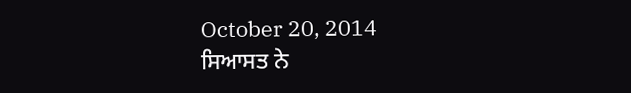October 20, 2014
ਸਿਆਸਤ ਨੇ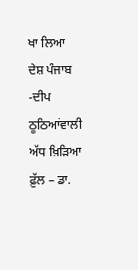ਖਾ ਲਿਆ ਦੇਸ਼ ਪੰਜਾਬ -ਦੀਪ ਠੂਠਿਆਂਵਾਲੀ
ਅੱਧ ਖ਼ਿੜਿਆ ਫ਼ੁੱਲ – ਡਾ.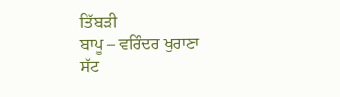ਤਿੱਬੜੀ
ਬਾਪੂ – ਵਰਿੰਦਰ ਖੁਰਾਣਾ
ਸੱਟ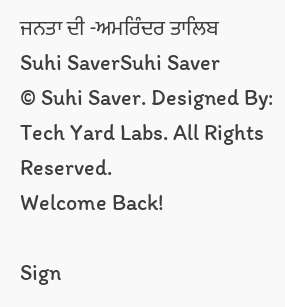ਜਨਤਾ ਦੀ -ਅਮਰਿੰਦਰ ਤਾਲਿਬ
Suhi SaverSuhi Saver
© Suhi Saver. Designed By: Tech Yard Labs. All Rights Reserved.
Welcome Back!

Sign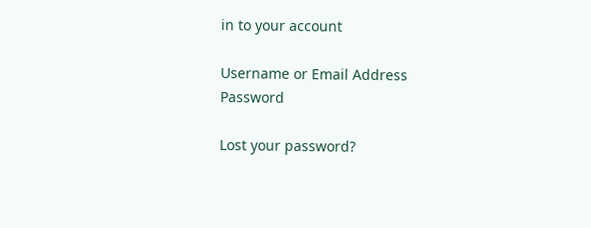in to your account

Username or Email Address
Password

Lost your password?